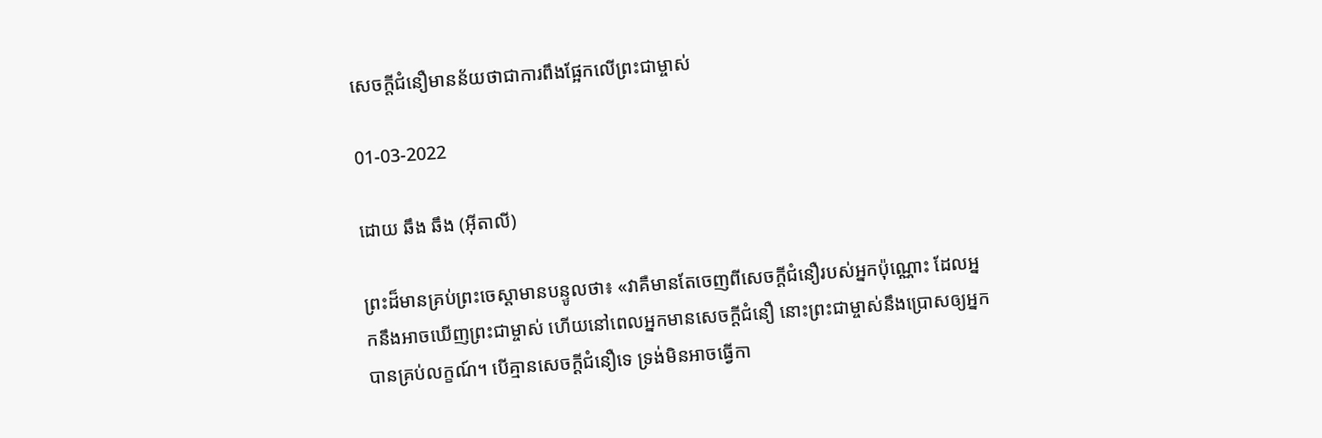សេចក្ដីជំនឿមានន័យថាជាការពឹងផ្អែកលើព្រះជាម្ចាស់

01-03-2022

ដោយ ឆឹង ឆឹង (អ៊ីតាលី)

ព្រះដ៏មានគ្រប់ព្រះចេស្ដាមានបន្ទូលថា៖ «វាគឺមានតែចេញពីសេចក្ដីជំនឿរបស់អ្នកប៉ុណ្ណោះ ដែលអ្នកនឹងអាចឃើញព្រះជាម្ចាស់ ហើយនៅពេលអ្នកមានសេចក្ដីជំនឿ នោះព្រះជាម្ចាស់នឹងប្រោសឲ្យអ្នកបានគ្រប់លក្ខណ៍។ បើគ្មានសេចក្ដីជំនឿទេ ទ្រង់មិនអាចធ្វើកា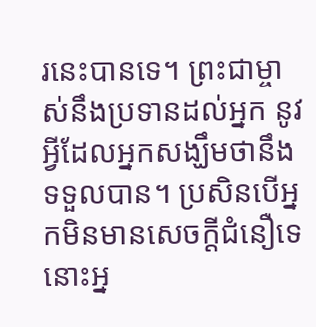រនេះបានទេ។ ព្រះជាម្ចាស់នឹងប្រទានដល់អ្នក នូវអ្វីដែលអ្នកសង្ឃឹមថានឹងទទួលបាន។ ប្រសិនបើអ្នកមិនមានសេចក្ដីជំនឿទេ នោះអ្ន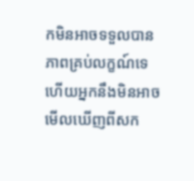កមិនអាចទទួលបានភាពគ្រប់លក្ខណ៍ទេ ហើយអ្នកនឹងមិនអាចមើលឃើញពីសក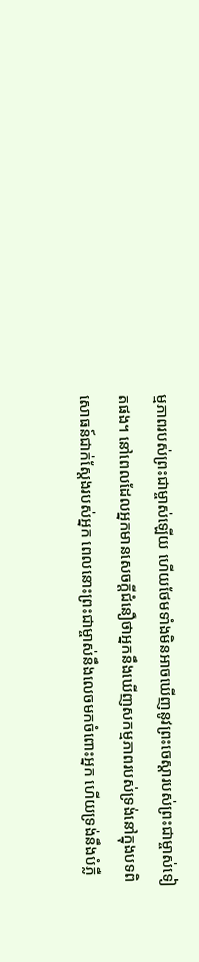ម្មភាពរបស់ព្រះជាម្ចាស់ឡើយ ហើយថែមទាំងមិនអាចឃើញនូវព្រះចេស្ដារបស់ព្រះជាម្ចាស់ទៀតផង។ នៅពេលដែលអ្នកមានសេចក្ដីជំនឿថាអ្នកនឹងឃើញសកម្មភាពរបស់ទ្រង់នៅក្នុងបទពិសោធន៍ជាក់ស្តែងរបស់អ្នក ពេលនោះព្រះជាម្ចាស់នឹងលេចមកចំពោះអ្នក ហើយទ្រង់នឹងបំភ្លឺ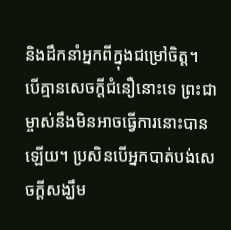និងដឹកនាំអ្នកពីក្នុងជម្រៅចិត្ត។ បើគ្មានសេចក្ដីជំនឿនោះទេ ព្រះជាម្ចាស់នឹងមិនអាចធ្វើការនោះបានឡើយ។ ប្រសិនបើអ្នកបាត់បង់សេចក្ដីសង្ឃឹម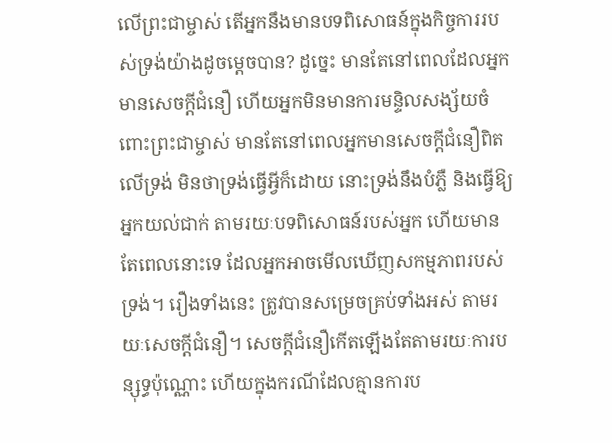លើព្រះជាម្ចាស់ តើអ្នកនឹងមានបទពិសោធន៍ក្នុងកិច្ចការរបស់ទ្រង់យ៉ាងដូចម្តេចបាន? ដូច្នេះ មានតែនៅពេលដែលអ្នកមានសេចក្ដីជំនឿ ហើយអ្នកមិនមានការមន្ទិលសង្ស័យចំពោះព្រះជាម្ចាស់ មានតែនៅពេលអ្នកមានសេចក្ដីជំនឿពិតលើទ្រង់ មិនថាទ្រង់ធ្វើអ្វីក៏ដោយ នោះទ្រង់នឹងបំភ្លឺ និងធ្វើឱ្យអ្នកយល់ជាក់ តាមរយៈបទពិសោធន៍របស់អ្នក ហើយមានតែពេលនោះទេ ដែលអ្នកអាចមើលឃើញសកម្មភាពរបស់ទ្រង់។ រឿងទាំងនេះ ត្រូវបានសម្រេចគ្រប់ទាំងអស់ តាមរយៈសេចក្ដីជំនឿ។ សេចក្ដីជំនឿកើតឡើងតែតាមរយៈការបន្សុទ្ធប៉ុណ្ណោះ ហើយក្នុងករណីដែលគ្មានការប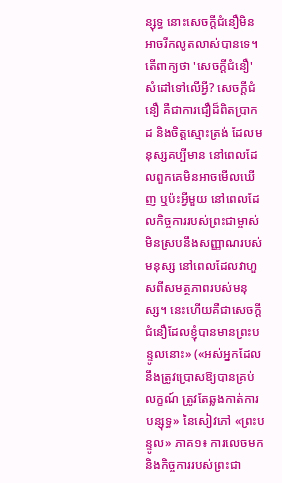ន្សុទ្ធ នោះសេចក្ដីជំនឿមិនអាចរីកលូតលាស់បានទេ។ តើពាក្យថា 'សេចក្ដីជំនឿ' សំដៅទៅលើអ្វី? សេចក្ដីជំនឿ គឺជាការជឿដ៏ពិតប្រាកដ និងចិត្តស្មោះត្រង់ ដែលមនុស្សគប្បីមាន នៅពេលដែលពួកគេមិនអាចមើលឃើញ ឬប៉ះអ្វីមួយ នៅពេលដែលកិច្ចការរបស់ព្រះជាម្ចាស់មិនស្របនឹងសញ្ញាណរបស់មនុស្ស នៅពេលដែលវាហួសពីសមត្ថភាពរបស់មនុស្ស។ នេះហើយគឺជាសេចក្ដីជំនឿដែលខ្ញុំបានមានព្រះបន្ទូលនោះ» («អស់អ្នកដែលនឹងត្រូវប្រោសឱ្យបានគ្រប់លក្ខណ៍ ត្រូវតែឆ្លងកាត់ការបន្សុទ្ធ» នៃសៀវភៅ «ព្រះបន្ទូល» ភាគ១៖ ការលេចមក និងកិច្ចការរបស់ព្រះជា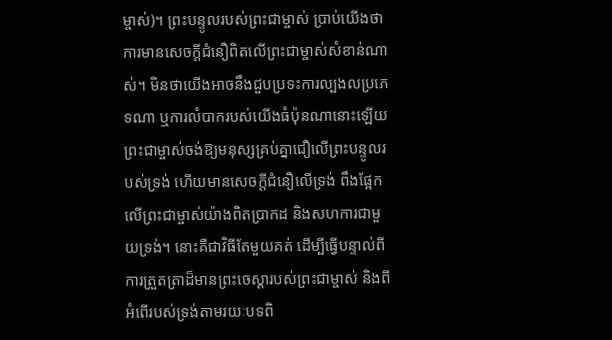ម្ចាស់)។ ព្រះបន្ទូលរបស់ព្រះជាម្ចាស់ ប្រាប់យើងថា ការមានសេចក្ដីជំនឿពិតលើព្រះជាម្ចាស់សំខាន់ណាស់។ មិនថាយើងអាចនឹងជួបប្រទះការល្បងលប្រភេទណា ឬការលំបាករបស់យើងធំប៉ុនណានោះឡើយ ព្រះជាម្ចាស់ចង់ឱ្យមនុស្សគ្រប់គ្នាជឿលើព្រះបន្ទូលរបស់ទ្រង់ ហើយមានសេចក្ដីជំនឿលើទ្រង់ ពឹងផ្អែកលើព្រះជាម្ចាស់យ៉ាងពិតប្រាកដ និងសហការជាមួយទ្រង់។ នោះគឺជាវិធីតែមួយគត់ ដើម្បីធ្វើបន្ទាល់ពីការត្រួតត្រាដ៏មានព្រះចេស្ដារបស់ព្រះជាម្ចាស់ និងពីអំពើរបស់ទ្រង់តាមរយៈបទពិ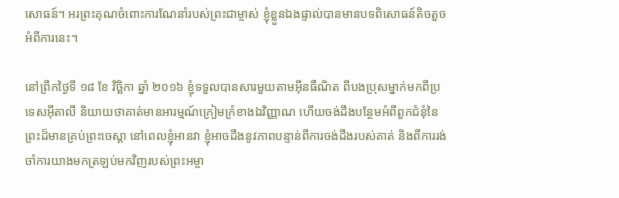សោធន៍។ អរព្រះគុណចំពោះការណែនាំរបស់ព្រះជាម្ចាស់ ខ្ញុំខ្លួនឯងផ្ទាល់បានមានបទពិសោធន៍តិចតួចអំពីការនេះ។

នៅព្រឹកថ្ងៃទី ១៨ ខែ វិច្ឆិកា ឆ្នាំ ២០១៦ ខ្ញុំទទួលបានសារមួយតាមអ៊ីនធឺណិត ពីបងប្រុសម្នាក់មកពីប្រទេសអ៊ីតាលី និយាយថាគាត់មានអារម្មណ៍ក្រៀមក្រំខាងឯវិញ្ញាណ ហើយចង់ដឹងបន្ថែមអំពីពួកជំនុំនៃព្រះដ៏មានគ្រប់ព្រះចេស្ដា នៅពេលខ្ញុំអានវា ខ្ញុំអាចដឹងនូវភាពបន្ទាន់ពីការចង់ដឹងរបស់គាត់ និងពីការរង់ចាំការយាងមកត្រឡប់មកវិញរបស់ព្រះអម្ចា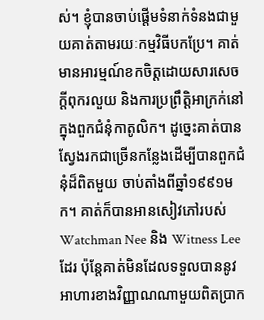ស់។ ខ្ញុំបានចាប់ផ្តើមទំនាក់ទំនងជាមួយគាត់តាមរយៈកម្មវិធីបកប្រែ។ គាត់មានអារម្មណ៍ខកចិត្តដោយសារសេចក្ដីពុករលួយ និងការប្រព្រឹត្តិអាក្រក់នៅក្នុងពួកជំនុំកាតូលិក។ ដូច្នេះគាត់បានស្វែងរកជាច្រើនកន្លែងដើម្បីបានពួកជំនុំដ៏ពិតមួយ ចាប់តាំងពីឆ្នាំ១៩៩១មក។ គាត់ក៏បានអានសៀវភៅរបស់ Watchman Nee និង Witness Lee ដែរ ប៉ុន្តែគាត់មិនដែលទទួលបាននូវអាហារខាងវិញ្ញាណណាមួយពិតប្រាក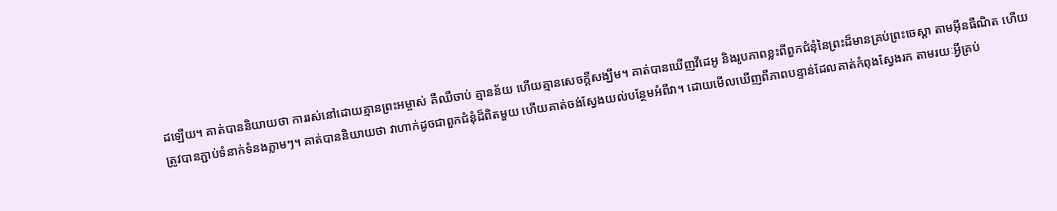ដឡើយ។ គាត់បាននិយាយថា ការរស់នៅដោយគ្មានព្រះអម្ចាស់ គឺឈឺចាប់ គ្មានន័យ ហើយគ្មានសេចក្ដីសង្ឃឹម។ គាត់បានឃើញវីដេអូ និងរូបភាពខ្លះពីពួកជំនុំនៃព្រះដ៏មានគ្រប់ព្រះចេស្ដា តាមអ៊ីនធឺណិត ហើយត្រូវបានភ្ជាប់ទំនាក់ទំនងភ្លាមៗ។ គាត់បាននិយាយថា វាហាក់ដូចជាពួកជំនុំដ៏ពិតមួយ ហើយគាត់ចង់ស្វែងយល់បន្ថែមអំពីវា។ ដោយមើលឃើញពីភាពបន្ទាន់ដែលគាត់កំពុងស្វែងរក តាមរយៈអ្វីគ្រប់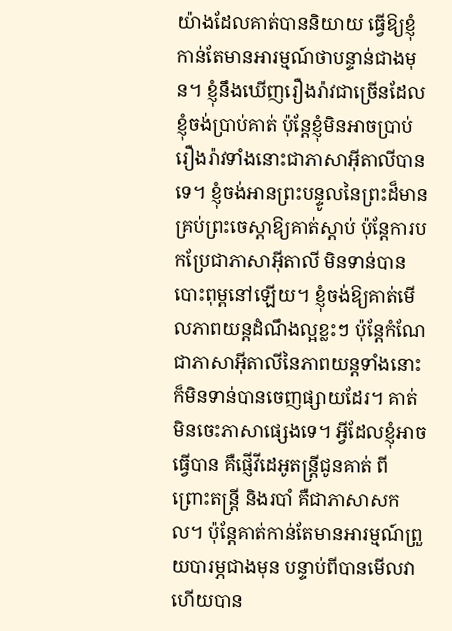យ៉ាងដែលគាត់បាននិយាយ ធ្វើឱ្យខ្ញុំកាន់តែមានអារម្មណ៍ថាបន្ទាន់ជាងមុន។ ខ្ញុំនឹងឃើញរឿងរ៉ាវជាច្រើនដែលខ្ញុំចង់ប្រាប់គាត់ ប៉ុន្តែខ្ញុំមិនអាចប្រាប់រឿងរ៉ាវទាំងនោះជាភាសាអ៊ីតាលីបានទេ។ ខ្ញុំចង់អានព្រះបន្ទូលនៃព្រះដ៏មានគ្រប់ព្រះចេស្ដាឱ្យគាត់ស្ដាប់ ប៉ុន្តែការបកប្រែជាភាសាអ៊ីតាលី មិនទាន់បានបោះពុម្ពនៅឡើយ។ ខ្ញុំចង់ឱ្យគាត់មើលភាពយន្តដំណឹងល្អខ្លះៗ ប៉ុន្តែកំណែជាភាសាអ៊ីតាលីនៃភាពយន្ដទាំងនោះ ក៏មិនទាន់បានចេញផ្សាយដែរ។ គាត់មិនចេះភាសាផ្សេងទេ។ អ្វីដែលខ្ញុំអាចធ្វើបាន គឺផ្ញើវីដេអូតន្រ្ដីជូនគាត់ ពីព្រោះតន្ត្រី និងរបាំ គឺជាភាសាសកល។ ប៉ុន្តែគាត់កាន់តែមានអារម្មណ៍ព្រួយបារម្ភជាងមុន បន្ទាប់ពីបានមើលវា ហើយបាន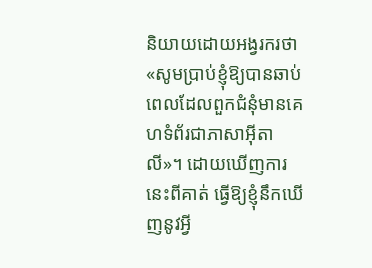និយាយដោយអង្វរករថា «សូមប្រាប់ខ្ញុំឱ្យបានឆាប់ ពេលដែលពួកជំនុំមានគេហទំព័រជាភាសាអ៊ីតាលី»។ ដោយឃើញការនេះពីគាត់ ធ្វើឱ្យខ្ញុំនឹកឃើញនូវអ្វី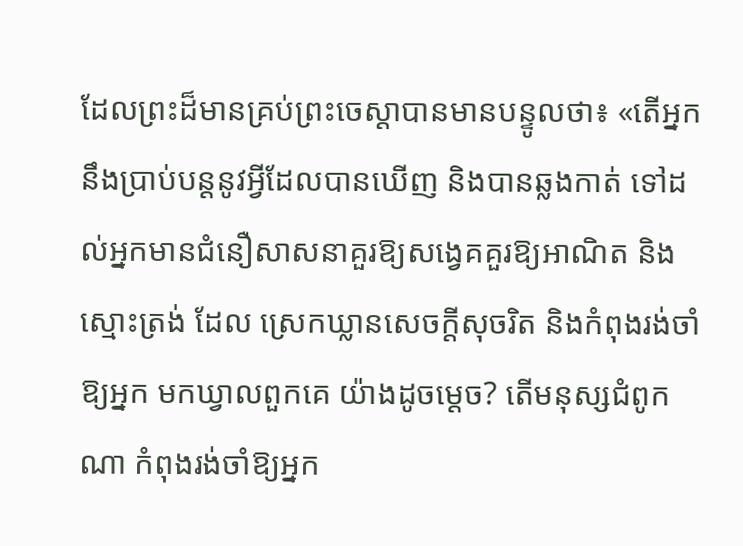ដែលព្រះដ៏មានគ្រប់ព្រះចេស្ដាបានមានបន្ទូលថា៖ «តើអ្នកនឹងប្រាប់បន្តនូវអ្វីដែលបានឃើញ និងបានឆ្លងកាត់ ទៅដល់អ្នកមានជំនឿសាសនាគួរឱ្យសង្វេគគួរឱ្យអាណិត និងស្មោះត្រង់ ដែល ស្រេកឃ្លានសេចក្តីសុចរិត និងកំពុងរង់ចាំឱ្យអ្នក មកឃ្វាលពួកគេ យ៉ាងដូចម្តេច? តើមនុស្សជំពូកណា កំពុងរង់ចាំឱ្យអ្នក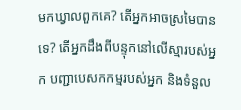មកឃ្វាលពួកគេ? តើអ្នកអាចស្រមៃបានទេ? តើអ្នកដឹងពីបន្ទុកនៅលើស្មារបស់អ្នក បញ្ជាបេសកកម្មរបស់អ្នក និងទំនួល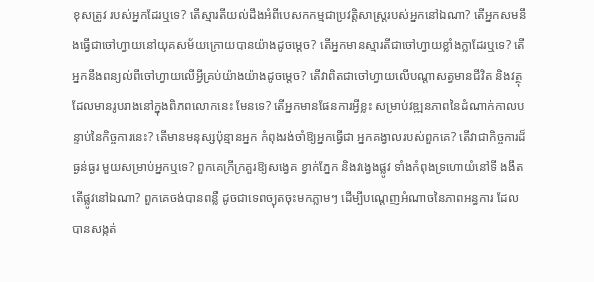ខុសត្រូវ របស់អ្នកដែរឬទេ? តើស្មារតីយល់ដឹងអំពីបេសកកម្មជាប្រវត្តិសាស្ត្ររបស់អ្នកនៅឯណា? តើអ្នកសមនឹងធ្វើជាចៅហ្វាយនៅយុគសម័យក្រោយបានយ៉ាងដូចម្តេច? តើអ្នកមានស្មារតីជាចៅហ្វាយខ្លាំងក្លាដែរឬទេ? តើអ្នកនឹងពន្យល់ពីចៅហ្វាយលើអ្វីគ្រប់យ៉ាងយ៉ាងដូចម្តេច? តើវាពិតជាចៅហ្វាយលើបណ្តាសត្វមានជីវិត និងវត្ថុដែលមានរូបរាងនៅក្នុងពិភពលោកនេះ មែនទេ? តើអ្នកមានផែនការអ្វីខ្លះ សម្រាប់វឌ្ឍនភាពនៃដំណាក់កាលបន្ទាប់នៃកិច្ចការនេះ? តើមានមនុស្សប៉ុន្មានអ្នក កំពុងរង់ចាំឱ្យអ្នកធ្វើជា អ្នកគង្វាលរបស់ពួកគេ? តើវាជាកិច្ចការដ៏ធ្ងន់ធ្ងរ មួយសម្រាប់អ្នកឬទេ? ពួកគេក្រីក្រគួរឱ្យសង្វេគ ខ្វាក់ភ្នែក និងវង្វេងផ្លូវ ទាំងកំពុងទ្រហោយំនៅទី ងងឹត តើផ្លូវនៅឯណា? ពួកគេចង់បានពន្លឺ ដូចជាទេពច្យុតចុះមកភ្លាមៗ ដើម្បីបណ្តេញអំណាចនៃភាពអន្ធការ ដែលបានសង្កត់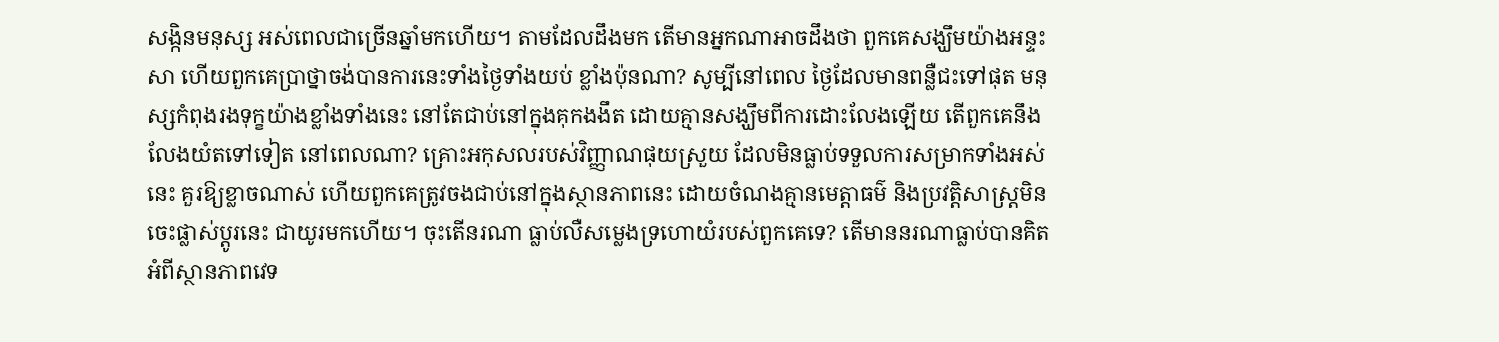សង្កិនមនុស្ស អស់ពេលជាច្រើនឆ្នាំមកហើយ។ តាមដែលដឹងមក តើមានអ្នកណាអាចដឹងថា ពួកគេសង្ឃឹមយ៉ាងអន្ទះសា ហើយពួកគេប្រាថ្នាចង់បានការនេះទាំងថ្ងៃទាំងយប់ ខ្លាំងប៉ុនណា? សូម្បីនៅពេល ថ្ងៃដែលមានពន្លឺជះទៅផុត មនុស្សកំពុងរងទុក្ខយ៉ាងខ្លាំងទាំងនេះ នៅតែជាប់នៅក្នុងគុកងងឹត ដោយគ្មានសង្ឃឹមពីការដោះលែងឡើយ តើពួកគេនឹងលែងយំតទៅទៀត នៅពេលណា? គ្រោះអកុសលរបស់វិញ្ញាណផុយស្រួយ ដែលមិនធ្លាប់ទទួលការសម្រាកទាំងអស់នេះ គួរឱ្យខ្លាចណាស់ ហើយពួកគេត្រូវចងជាប់នៅក្នុងស្ថានភាពនេះ ដោយចំណងគ្មានមេត្តាធម៌ និងប្រវត្តិសាស្ត្រមិនចេះផ្លាស់ប្តូរនេះ ជាយូរមកហើយ។ ចុះតើនរណា ធ្លាប់លឺសម្លេងទ្រហោយំរបស់ពួកគេទេ? តើមាននរណាធ្លាប់បានគិតអំពីស្ថានភាពវេទ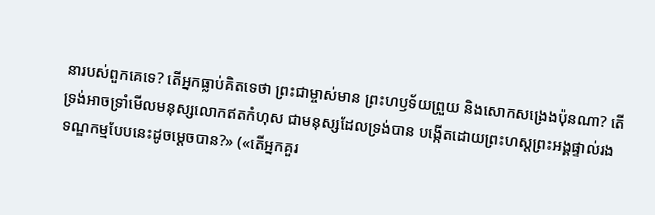នារបស់ពួកគេទេ? តើអ្នកធ្លាប់គិតទេថា ព្រះជាម្ចាស់មាន ព្រះហឫទ័យព្រួយ និងសោកសង្រេងប៉ុនណា? តើទ្រង់អាចទ្រាំមើលមនុស្សលោកឥតកំហុស ជាមនុស្សដែលទ្រង់បាន បង្កើតដោយព្រះហស្តព្រះអង្គផ្ទាល់រងទណ្ឌកម្មបែបនេះដូចម្តេចបាន?» («តើអ្នកគួរ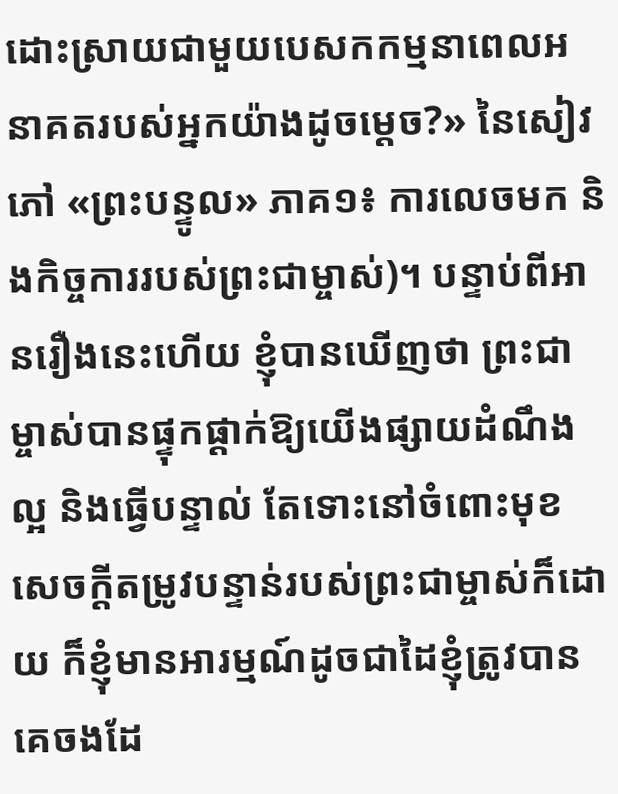ដោះស្រាយជាមួយបេសកកម្មនាពេលអនាគតរបស់អ្នកយ៉ាងដូចម្តេច?» នៃសៀវភៅ «ព្រះបន្ទូល» ភាគ១៖ ការលេចមក និងកិច្ចការរបស់ព្រះជាម្ចាស់)។ បន្ទាប់ពីអានរឿងនេះហើយ ខ្ញុំបានឃើញថា ព្រះជាម្ចាស់បានផ្ទុកផ្ដាក់ឱ្យយើងផ្សាយដំណឹងល្អ និងធ្វើបន្ទាល់ តែទោះនៅចំពោះមុខសេចក្ដីតម្រូវបន្ទាន់របស់ព្រះជាម្ចាស់ក៏ដោយ ក៏ខ្ញុំមានអារម្មណ៍ដូចជាដៃខ្ញុំត្រូវបានគេចងដែ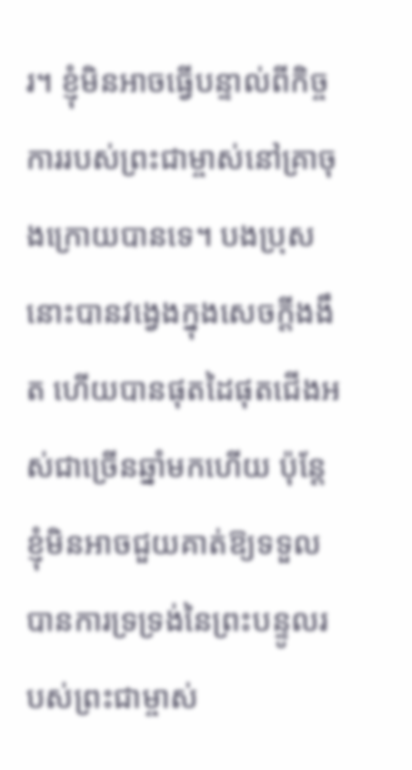រ។ ខ្ញុំមិនអាចធ្វើបន្ទាល់ពីកិច្ចការរបស់ព្រះជាម្ចាស់នៅគ្រាចុងក្រោយបានទេ។ បងប្រុសនោះបានវង្វេងក្នុងសេចក្ដីងងឹត ហើយបានផុតដៃផុតជើងអស់ជាច្រើនឆ្នាំមកហើយ ប៉ុន្ដែខ្ញុំមិនអាចជួយគាត់ឱ្យទទួលបានការទ្រទ្រង់នៃព្រះបន្ទូលរបស់ព្រះជាម្ចាស់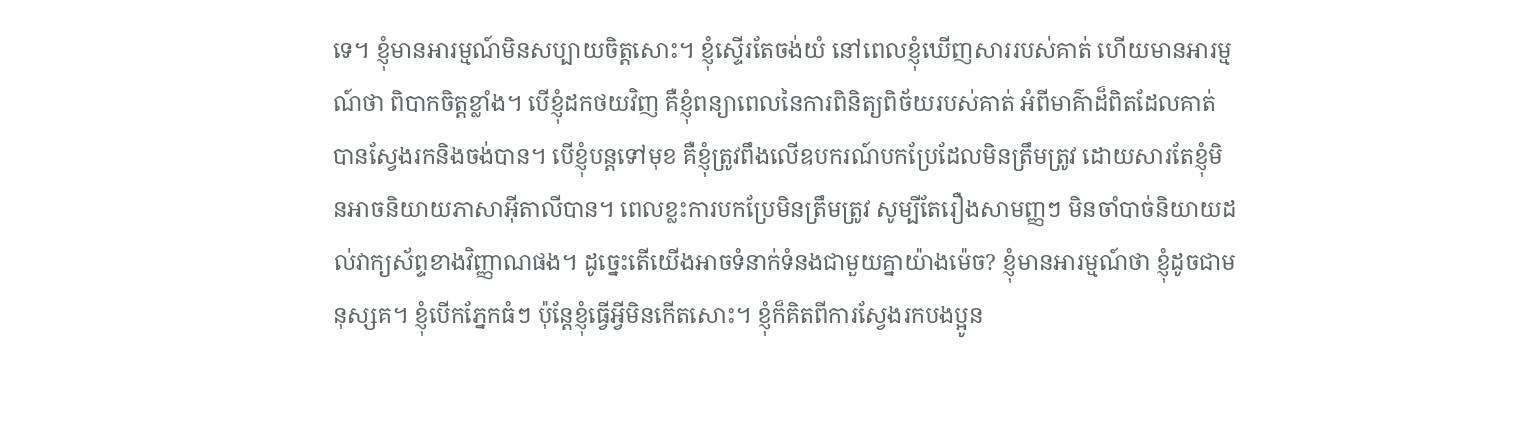ទេ។ ខ្ញុំមានអារម្មណ៍មិនសប្បាយចិត្តសោះ។ ខ្ញុំស្ទើរតែចង់យំ នៅពេលខ្ញុំឃើញសាររបស់គាត់ ហើយមានអារម្មណ៍ថា ពិបាកចិត្តខ្លាំង។ បើខ្ញុំដកថយវិញ គឺខ្ញុំពន្យាពេលនៃការពិនិត្យពិច័យរបស់គាត់ អំពីមាគ៌ាដ៏ពិតដែលគាត់បានស្វែងរកនិងចង់បាន។ បើខ្ញុំបន្ដទៅមុខ គឺខ្ញុំត្រូវពឹងលើឧបករណ៍បកប្រែដែលមិនត្រឹមត្រូវ ដោយសារតែខ្ញុំមិនអាចនិយាយភាសាអ៊ីតាលីបាន។ ពេលខ្លះការបកប្រែមិនត្រឹមត្រូវ សូម្បីតែរឿងសាមញ្ញៗ មិនចាំបាច់និយាយដល់វាក្យស័ព្ទខាងវិញ្ញាណផង។ ដូច្នេះតើយើងអាចទំនាក់ទំនងជាមួយគ្នាយ៉ាងម៉េច? ខ្ញុំមានអារម្មណ៍ថា ខ្ញុំដូចជាមនុស្សគ។ ខ្ញុំបើកភ្នែកធំៗ ប៉ុន្តែខ្ញុំធ្វើអ្វីមិនកើតសោះ។ ខ្ញុំក៏គិតពីការស្វែងរកបងប្អូន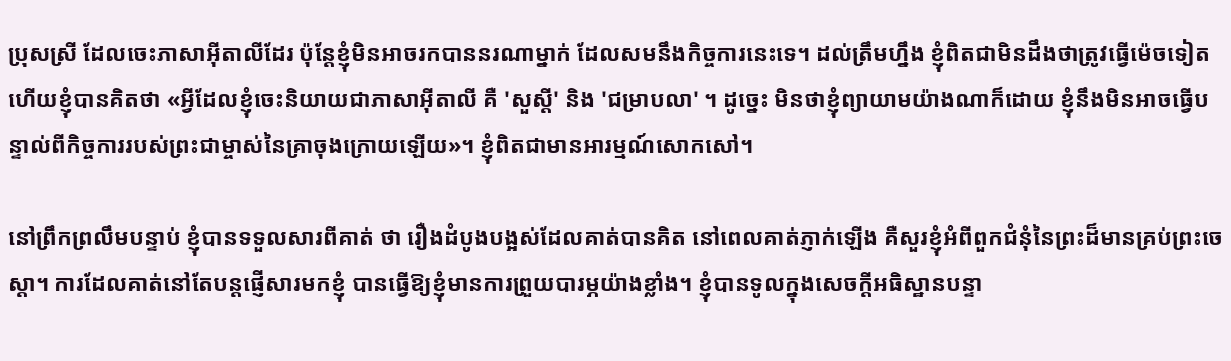ប្រុសស្រី ដែលចេះភាសាអ៊ីតាលីដែរ ប៉ុន្តែខ្ញុំមិនអាចរកបាននរណាម្នាក់ ដែលសមនឹងកិច្ចការនេះទេ។ ដល់ត្រឹមហ្នឹង ខ្ញុំពិតជាមិនដឹងថាត្រូវធ្វើម៉េចទៀត ហើយខ្ញុំបានគិតថា «អ្វីដែលខ្ញុំចេះនិយាយជាភាសាអ៊ីតាលី គឺ 'សួស្តី' និង 'ជម្រាបលា' ។ ដូច្នេះ មិនថាខ្ញុំព្យាយាមយ៉ាងណាក៏ដោយ ខ្ញុំនឹងមិនអាចធ្វើបន្ទាល់ពីកិច្ចការរបស់ព្រះជាម្ចាស់នៃគ្រាចុងក្រោយឡើយ»។ ខ្ញុំពិតជាមានអារម្មណ៍សោកសៅ។

នៅព្រឹកព្រលឹមបន្ទាប់ ខ្ញុំបានទទួលសារពីគាត់ ថា រឿងដំបូងបង្អស់ដែលគាត់បានគិត នៅពេលគាត់ភ្ញាក់ឡើង គឺសួរខ្ញុំអំពីពួកជំនុំនៃព្រះដ៏មានគ្រប់ព្រះចេស្ដា។ ការដែលគាត់នៅតែបន្តផ្ញើសារមកខ្ញុំ បានធ្វើឱ្យខ្ញុំមានការព្រួយបារម្ភយ៉ាងខ្លាំង។ ខ្ញុំបានទូលក្នុងសេចក្ដីអធិស្ឋានបន្ទា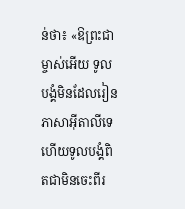ន់ថា៖ «ឱព្រះជាម្ចាស់អើយ ទូលបង្គំមិនដែលរៀនភាសាអ៊ីតាលីទេ ហើយទូលបង្គំពិតជាមិនចេះពីរ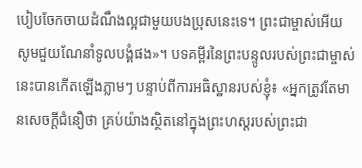បៀបចែកចាយដំណឹងល្អជាមួយបងប្រុសនេះទេ។ ព្រះជាម្ចាស់អើយ សូមជួយណែនាំទូលបង្គំផង»។ បទគម្ពីរនៃព្រះបន្ទូលរបស់ព្រះជាម្ចាស់នេះបានកើតឡើងភ្លាមៗ បន្ទាប់ពីការអធិស្ឋានរបស់ខ្ញុំ៖ «អ្នកត្រូវតែមានសេចក្ដីជំនឿថា គ្រប់យ៉ាងស្ថិតនៅក្នុងព្រះហស្ដរបស់ព្រះជា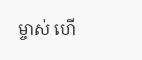ម្ចាស់ ហើ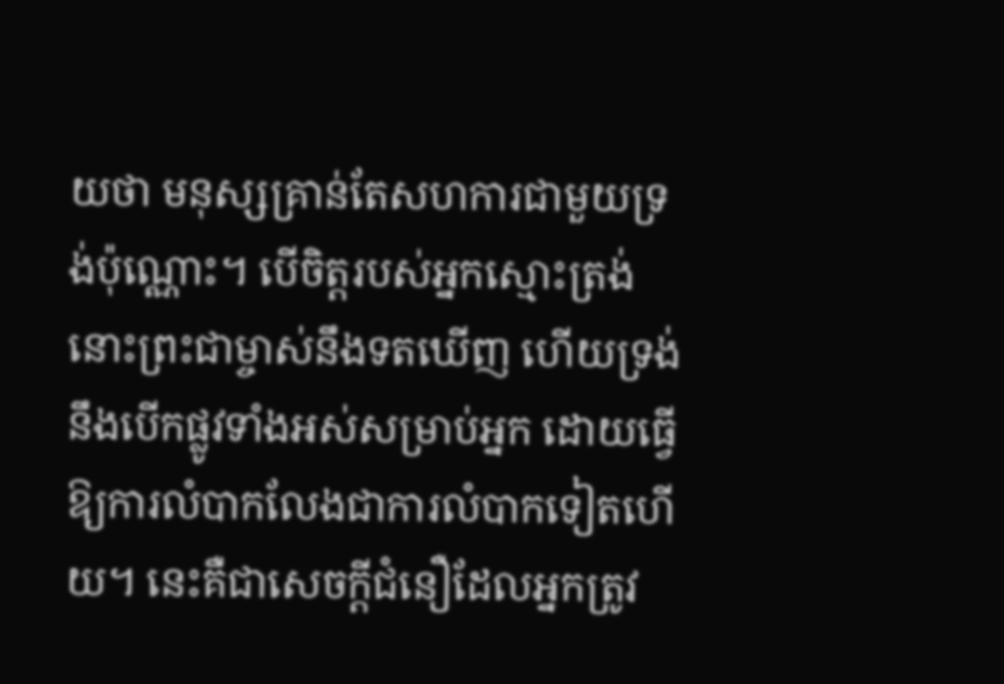យថា មនុស្សគ្រាន់តែសហការជាមួយទ្រង់ប៉ុណ្ណោះ។ បើចិត្តរបស់អ្នកស្មោះត្រង់ នោះព្រះជាម្ចាស់នឹងទតឃើញ ហើយទ្រង់នឹងបើកផ្លូវទាំងអស់សម្រាប់អ្នក ដោយធ្វើឱ្យការលំបាកលែងជាការលំបាកទៀតហើយ។ នេះគឺជាសេចក្ដីជំនឿដែលអ្នកត្រូវ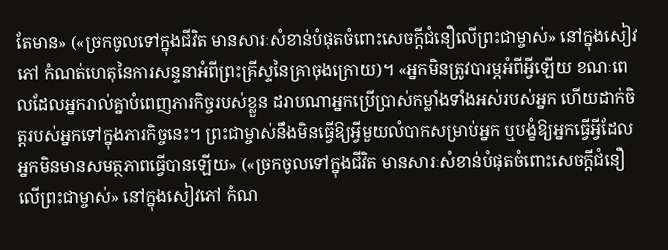តែមាន» («ច្រកចូលទៅក្នុងជីវិត មានសារៈសំខាន់បំផុតចំពោះសេចក្ដីជំនឿលើព្រះជាម្ចាស់» នៅក្នុងសៀវភៅ កំណត់ហេតុនៃការសន្ទនាអំពីព្រះគ្រីស្ទនៃគ្រាចុងក្រោយ)។ «អ្នកមិនត្រូវបារម្ភអំពីអ្វីឡើយ ខណៈពេលដែលអ្នករាល់គ្នាបំពេញភារកិច្ចរបស់ខ្លួន ដរាបណាអ្នកប្រើប្រាស់កម្លាំងទាំងអស់របស់អ្នក ហើយដាក់ចិត្តរបស់អ្នកទៅក្នុងភារកិច្ចនេះ។ ព្រះជាម្ចាស់នឹងមិនធ្វើឱ្យអ្វីមួយលំបាកសម្រាប់អ្នក ឬបង្ខំឱ្យអ្នកធ្វើអ្វីដែលអ្នកមិនមានសមត្ថភាពធ្វើបានឡើយ» («ច្រកចូលទៅក្នុងជីវិត មានសារៈសំខាន់បំផុតចំពោះសេចក្ដីជំនឿលើព្រះជាម្ចាស់» នៅក្នុងសៀវភៅ កំណ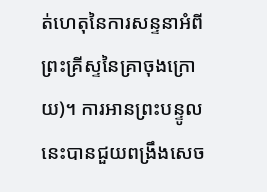ត់ហេតុនៃការសន្ទនាអំពីព្រះគ្រីស្ទនៃគ្រាចុងក្រោយ)។ ការអានព្រះបន្ទូលនេះបានជួយពង្រឹងសេច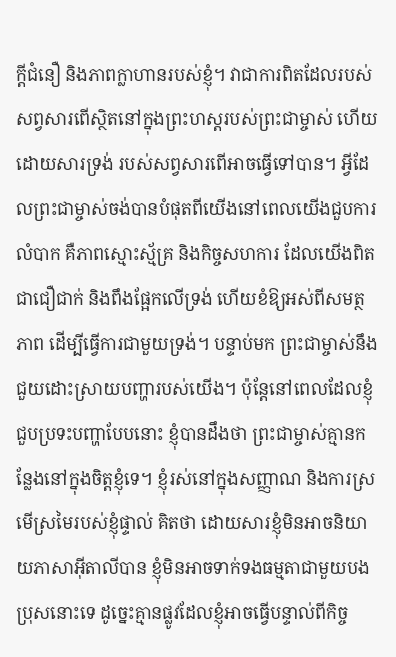ក្ដីជំនឿ និងភាពក្លាហានរបស់ខ្ញុំ។ វាជាការពិតដែលរបស់សព្វសារពើស្ថិតនៅក្នុងព្រះហស្តរបស់ព្រះជាម្ចាស់ ហើយដោយសារទ្រង់ របស់សព្វសារពើអាចធ្វើទៅបាន។ អ្វីដែលព្រះជាម្ចាស់ចង់បានបំផុតពីយើងនៅពេលយើងជួបការលំបាក គឺភាពស្មោះស្ម័គ្រ និងកិច្ចសហការ ដែលយើងពិតជាជឿជាក់ និងពឹងផ្អែកលើទ្រង់ ហើយខំឱ្យអស់ពីសមត្ថភាព ដើម្បីធ្វើការជាមួយទ្រង់។ បន្ទាប់មក ព្រះជាម្ចាស់នឹងជួយដោះស្រាយបញ្ហារបស់យើង។ ប៉ុន្តែនៅពេលដែលខ្ញុំជួបប្រទះបញ្ហាបែបនោះ ខ្ញុំបានដឹងថា ព្រះជាម្ចាស់គ្មានកន្លែងនៅក្នុងចិត្តខ្ញុំទេ។ ខ្ញុំរស់នៅក្នុងសញ្ញាណ និងការស្រមើស្រមៃរបស់ខ្ញុំផ្ទាល់ គិតថា ដោយសារខ្ញុំមិនអាចនិយាយភាសាអ៊ីតាលីបាន ខ្ញុំមិនអាចទាក់ទងធម្មតាជាមួយបងប្រុសនោះទេ ដូច្នេះគ្មានផ្លូវដែលខ្ញុំអាចធ្វើបន្ទាល់ពីកិច្ច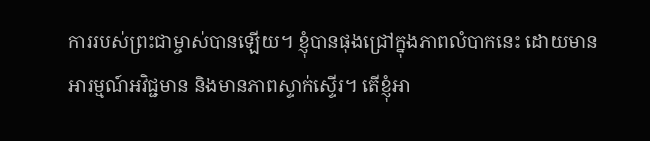ការរបស់ព្រះជាម្ចាស់បានឡើយ។ ខ្ញុំបានផុងជ្រៅក្នុងភាពលំបាកនេះ ដោយមានអារម្មណ៍អវិជ្ជមាន និងមានភាពស្ទាក់ស្ទើរ។ តើខ្ញុំអា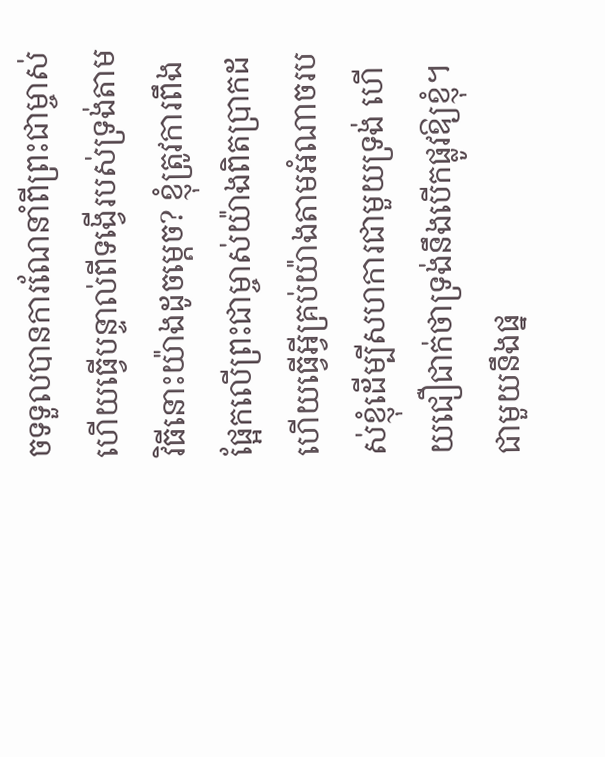ចទទួលបានការណែនាំពីព្រះជាម្ចាស់ ហើយធ្វើបន្ទាល់ពីទង្វើរបស់ទ្រង់តាមវិធីនោះយ៉ាងដូចម្តេច? ខ្ញុំត្រូវការពឹងផ្អែកលើព្រះជាម្ចាស់យ៉ាងពិតប្រាកដ ហើយធ្វើអ្វីគ្រប់យ៉ាងតាមអំណាចរបស់ខ្ញុំដើម្បីសហការជាមួយទ្រង់ ហើយជឿជាក់ថាទ្រង់នឹងបើកផ្លូវឱ្យខ្ញុំ។ ជាមួយនឹងផ្ន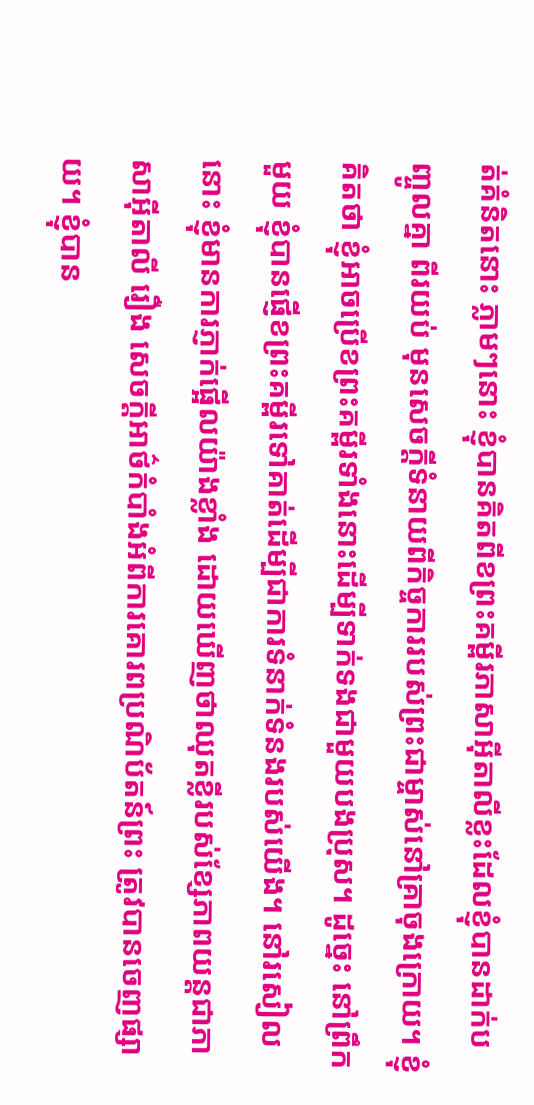ត់គំនិតនោះ ភ្លាមៗនោះ ខ្ញុំបានគិតពីខព្រះគម្ពីរភាសាអ៊ីតាលីខ្លះដែលខ្ញុំបានដាក់បញ្ចូលគ្នា ពីរយប់ មុនសេចក្ដីទំនាយពីកិច្ចការរបស់ព្រះជាម្ចាស់នៅគ្រាចុងក្រោយ។ ខ្ញុំគិតថា ខ្ញុំអាចប្រើខព្រះគម្ពីរទាំងនោះដើម្បីទាក់ទងជាមួយបងប្រុស។ ដូច្នេះ នៅព្រឹកមួយ ខ្ញុំបានផ្ញើខព្រះគម្ពីរទៅគាត់ដើម្បីជាការទំនាក់ទំនងរបស់យើង។ នៅរសៀលនោះ ខ្ញុំមានការភ្ញាក់ផ្អើលយ៉ាងខ្លាំង ដោយឃើញថាឈុតខ្លីរបស់ខ្សែភាពយន្តជាភាសាអ៊ីតាលី រឿង សេចក្តីអាថ៌កំបាំងអំពីការគោរពប្រណិប័តន៍ព្រះ ត្រូវបានចេញផ្សាយ។ ខ្ញុំបាន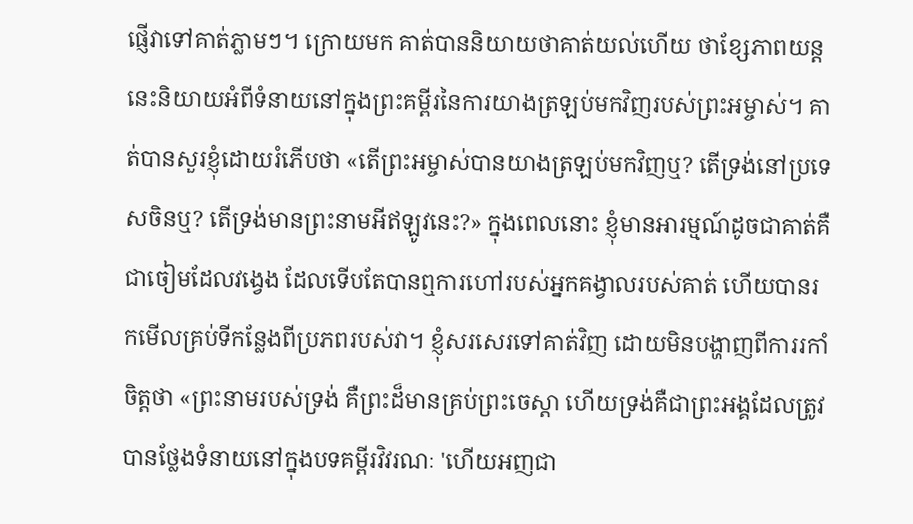ផ្ញើវាទៅគាត់ភ្លាមៗ។ ក្រោយមក គាត់បាននិយាយថាគាត់យល់ហើយ ថាខ្សែភាពយន្តនេះនិយាយអំពីទំនាយនៅក្នុងព្រះគម្ពីរនៃការយាងត្រឡប់មកវិញរបស់ព្រះអម្ចាស់។ គាត់បានសួរខ្ញុំដោយរំភើបថា «តើព្រះអម្ចាស់បានយាងត្រឡប់មកវិញឬ? តើទ្រង់នៅប្រទេសចិនឬ? តើទ្រង់មានព្រះនាមអីឥឡូវនេះ?» ក្នុងពេលនោះ ខ្ញុំមានអារម្មណ៍ដូចជាគាត់គឺជាចៀមដែលវង្វេង ដែលទើបតែបានឮការហៅរបស់អ្នកគង្វាលរបស់គាត់ ហើយបានរកមើលគ្រប់ទីកន្លែងពីប្រភពរបស់វា។ ខ្ញុំសរសេរទៅគាត់វិញ ដោយមិនបង្ហាញពីការរកាំចិត្តថា «ព្រះនាមរបស់ទ្រង់ គឺព្រះដ៏មានគ្រប់ព្រះចេស្ដា ហើយទ្រង់គឺជាព្រះអង្គដែលត្រូវបានថ្លែងទំនាយនៅក្នុងបទគម្ពីរវិវរណៈ 'ហើយអញជា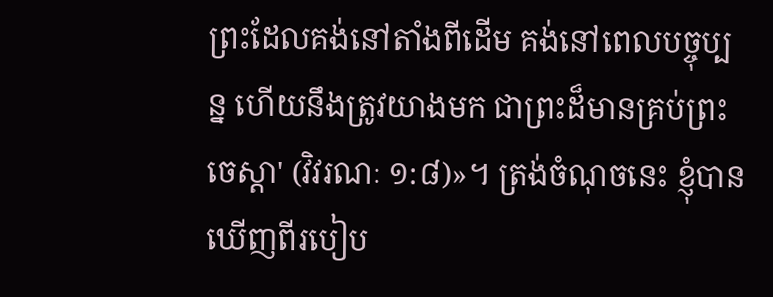ព្រះដែលគង់នៅតាំងពីដើម គង់នៅពេលបច្ចុប្បន្ន ហើយនឹងត្រូវយាងមក ជាព្រះដ៏មានគ្រប់ព្រះចេស្ដា' (វិវរណៈ ១:៨)»។ ត្រង់ចំណុចនេះ ខ្ញុំបានឃើញពីរបៀប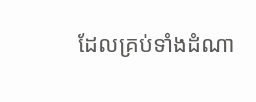ដែលគ្រប់ទាំងដំណា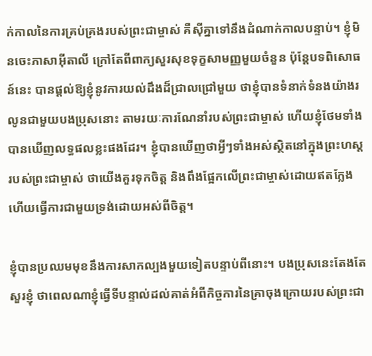ក់កាលនៃការគ្រប់គ្រងរបស់ព្រះជាម្ចាស់ គឺស៊ីគ្នាទៅនឹងដំណាក់កាលបន្ទាប់។ ខ្ញុំមិនចេះភាសាអ៊ីតាលី ក្រៅតែពីពាក្យសួរសុខទុក្ខសាមញ្ញមួយចំនួន ប៉ុន្តែបទពិសោធន៍នេះ បានផ្តល់ឱ្យខ្ញុំនូវការយល់ដឹងដ៏ជ្រាលជ្រៅមួយ ថាខ្ញុំបានទំនាក់ទំនងយ៉ាងរលូនជាមួយបងប្រុសនោះ តាមរយៈការណែនាំរបស់ព្រះជាម្ចាស់ ហើយខ្ញុំថែមទាំងបានឃើញលទ្ធផលខ្លះផងដែរ។ ខ្ញុំបានឃើញថាអ្វីៗទាំងអស់ស្ថិតនៅក្នុងព្រះហស្តរបស់ព្រះជាម្ចាស់ ថាយើងគួរទុកចិត្ត និងពឹងផ្អែកលើព្រះជាម្ចាស់ដោយឥតក្លែង ហើយធ្វើការជាមួយទ្រង់ដោយអស់ពីចិត្ត។

ខ្ញុំបានប្រឈមមុខនឹងការសាកល្បងមួយទៀតបន្ទាប់ពីនោះ។ បងប្រុសនេះតែងតែសួរខ្ញុំ ថាពេលណាខ្ញុំធ្វើទីបន្ទាល់ដល់គាត់អំពីកិច្ចការនៃគ្រាចុងក្រោយរបស់ព្រះជា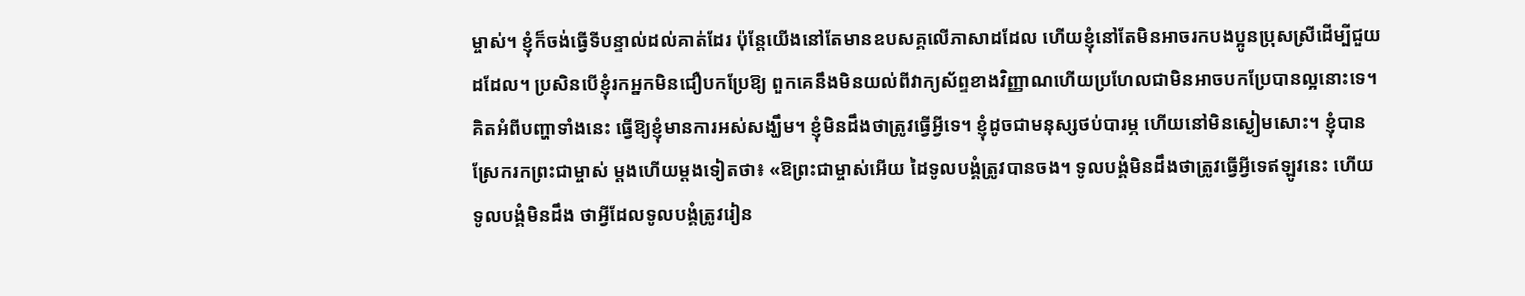ម្ចាស់។ ខ្ញុំក៏ចង់ធ្វើទីបន្ទាល់ដល់គាត់ដែរ ប៉ុន្តែយើងនៅតែមានឧបសគ្គលើភាសាដដែល ហើយខ្ញុំនៅតែមិនអាចរកបងប្អូនប្រុសស្រីដើម្បីជួយដដែល។ ប្រសិនបើខ្ញុំរកអ្នកមិនជឿបកប្រែឱ្យ ពួកគេនឹងមិនយល់ពីវាក្យស័ព្ទខាងវិញ្ញាណហើយប្រហែលជាមិនអាចបកប្រែបានល្អនោះទេ។ គិតអំពីបញ្ហាទាំងនេះ ធ្វើឱ្យខ្ញុំមានការអស់សង្ឃឹម។ ខ្ញុំមិនដឹងថាត្រូវធ្វើអ្វីទេ។ ខ្ញុំដូចជាមនុស្សថប់បារម្ភ ហើយនៅមិនស្ងៀមសោះ។ ខ្ញុំបានស្រែករកព្រះជាម្ចាស់ ម្តងហើយម្តងទៀតថា៖ «ឱព្រះជាម្ចាស់អើយ ដៃទូលបង្គំត្រូវបានចង។ ទូលបង្គំមិនដឹងថាត្រូវធ្វើអ្វីទេឥឡូវនេះ ហើយទូលបង្គំមិនដឹង ថាអ្វីដែលទូលបង្គំត្រូវរៀន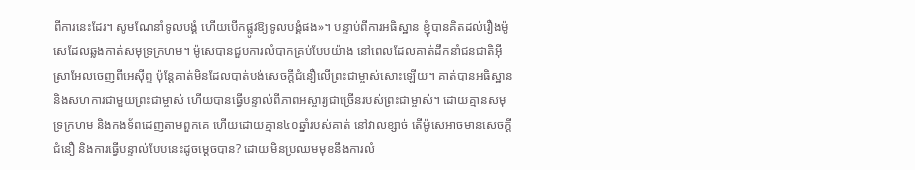ពីការនេះដែរ។ សូមណែនាំទូលបង្គំ ហើយបើកផ្លូវឱ្យទូលបង្គំផង»។ បន្ទាប់ពីការអធិស្ឋាន ខ្ញុំបានគិតដល់រឿងម៉ូសេដែលឆ្លងកាត់សមុទ្រក្រហម។ ម៉ូសេបានជួបការលំបាកគ្រប់បែបយ៉ាង នៅពេលដែលគាត់ដឹកនាំជនជាតិអ៊ីស្រាអែលចេញពីអេស៊ីព្ទ ប៉ុន្តែគាត់មិនដែលបាត់បង់សេចក្ដីជំនឿលើព្រះជាម្ចាស់សោះឡើយ។ គាត់បានអធិស្ឋាន និងសហការជាមួយព្រះជាម្ចាស់ ហើយបានធ្វើបន្ទាល់ពីភាពអស្ចារ្យជាច្រើនរបស់ព្រះជាម្ចាស់។ ដោយគ្មានសមុទ្រក្រហម និងកងទ័ពដេញតាមពួកគេ ហើយដោយគ្មាន៤០ឆ្នាំរបស់គាត់ នៅវាលខ្សាច់ តើម៉ូសេអាចមានសេចក្ដីជំនឿ និងការធ្វើបន្ទាល់បែបនេះដូចម្ដេចបាន? ដោយមិនប្រឈមមុខនឹងការលំ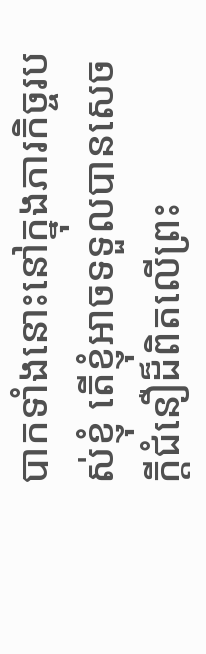បាកទាំងនោះនៅក្នុងភារកិច្ចរបស់ខ្ញុំ តើខ្ញុំអាចទទួលបានសេចក្ដីជំនឿដ៏ពិតលើព្រះ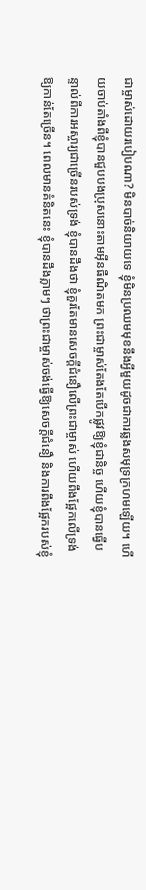ជាម្ចាស់ដោយរបៀបណា? មិនបាច់និយាយទេ ខ្ញុំមិនប្រឈមមុខនឹងអ្វីមួយដូចជាការឆ្លងសមុទ្រក្រហមឡើយ។ ហើយចាប់តាំងពីខ្ញុំបានជួបបងប្រុសនោះតាមអ៊ីនធឺណិតមក ព្រះជាម្ចាស់តែងតែបើកផ្លូវឱ្យខ្ញុំជានិច្ច ហើយខ្ញុំបានធ្វើបន្ទាល់ពីការអស្ចារ្យជាច្រើនរបស់ទ្រង់ ខ្ញុំបានដឹងថា ខ្ញុំគួរតែមានសេចក្ដីជំនឿលើព្រះជាម្ចាស់ ហើយពឹងផ្អែកលើទ្រង់ឱ្យកាន់តែច្រើន។ ពេលមានគំនិតនេះ ខ្ញុំបានដឹងភ្លាមៗ ថាព្រះជាម្ចាស់ចង់ធ្វើឱ្យសេចក្តីជំនឿ និងការពឹងផ្អែករបស់ខ្ញុំ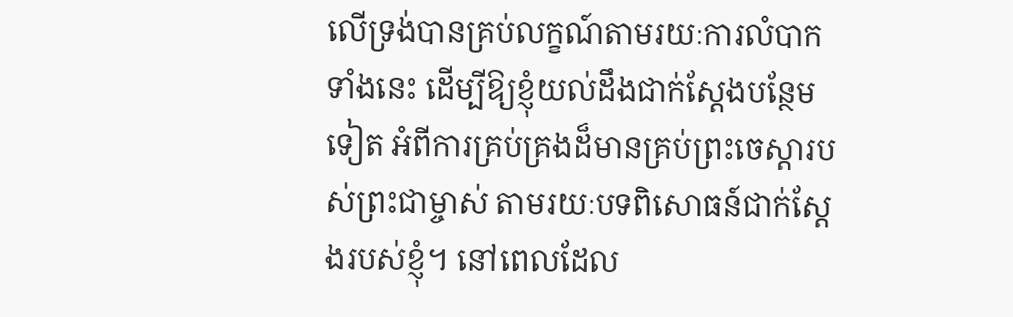លើទ្រង់បានគ្រប់លក្ខណ៍តាមរយៈការលំបាកទាំងនេះ ដើម្បីឱ្យខ្ញុំយល់ដឹងជាក់ស្តែងបន្ថែមទៀត អំពីការគ្រប់គ្រងដ៏មានគ្រប់ព្រះចេស្ដារបស់ព្រះជាម្ចាស់ តាមរយៈបទពិសោធន៍ជាក់ស្តែងរបស់ខ្ញុំ។ នៅពេលដែល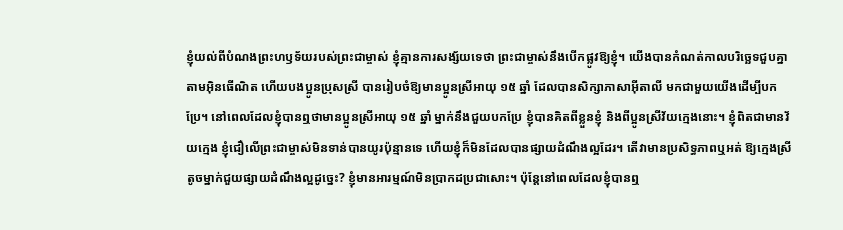ខ្ញុំយល់ពីបំណងព្រះហឫទ័យរបស់ព្រះជាម្ចាស់ ខ្ញុំគ្មានការសង្ស័យទេថា ព្រះជាម្ចាស់នឹងបើកផ្លូវឱ្យខ្ញុំ។ យើងបានកំណត់កាលបរិច្ឆេទជួបគ្នាតាមអ៊ិនធើណិត ហើយបងប្អូនប្រុសស្រី បានរៀបចំឱ្យមានប្អូនស្រីអាយុ ១៥ ឆ្នាំ ដែលបានសិក្សាភាសាអ៊ីតាលី មកជាមួយយើងដើម្បីបកប្រែ។ នៅពេលដែលខ្ញុំបានឮថាមានប្អូនស្រីអាយុ ១៥ ឆ្នាំ ម្នាក់នឹងជួយបកប្រែ ខ្ញុំបានគិតពីខ្លួនខ្ញុំ និងពីប្អូនស្រីវ័យក្មេងនោះ។ ខ្ញុំពិតជាមានវ័យក្មេង ខ្ញុំជឿលើព្រះជាម្ចាស់មិនទាន់បានយូរប៉ុន្មានទេ ហើយខ្ញុំក៏មិនដែលបានផ្សាយដំណឹងល្អដែរ។ តើវាមានប្រសិទ្ធភាពឬអត់ ឱ្យក្មេងស្រីតូចម្នាក់ជួយផ្សាយដំណឹងល្អដូច្នេះ? ខ្ញុំមានអារម្មណ៍មិនប្រាកដប្រជាសោះ។ ប៉ុន្តែនៅពេលដែលខ្ញុំបានឮ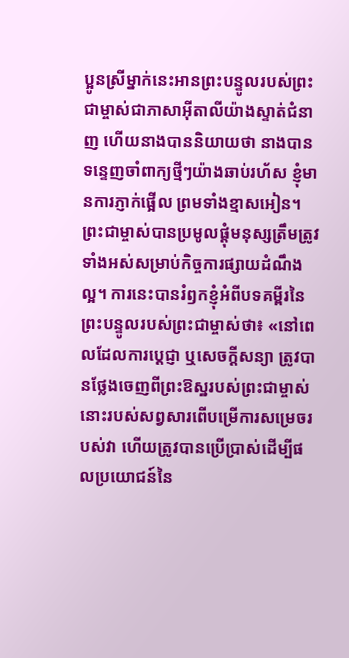ប្អូនស្រីម្នាក់នេះអានព្រះបន្ទូលរបស់ព្រះជាម្ចាស់ជាភាសាអ៊ីតាលីយ៉ាងស្ទាត់ជំនាញ ហើយនាងបាននិយាយថា នាងបានទន្ទេញចាំពាក្យថ្មីៗយ៉ាងឆាប់រហ័ស ខ្ញុំមានការភ្ញាក់ផ្អើល ព្រមទាំងខ្មាសអៀន។ ព្រះជាម្ចាស់បានប្រមូលផ្តុំមនុស្សត្រឹមត្រូវទាំងអស់សម្រាប់កិច្ចការផ្សាយដំណឹងល្អ។ ការនេះបានរំឭកខ្ញុំអំពីបទគម្ពីរនៃព្រះបន្ទូលរបស់ព្រះជាម្ចាស់ថា៖ «នៅពេលដែលការប្ដេជ្ញា ឬសេចក្តីសន្យា ត្រូវបានថ្លែងចេញពីព្រះឱស្ឋរបស់ព្រះជាម្ចាស់ នោះរបស់សព្វសារពើបម្រើការសម្រេចរបស់វា ហើយត្រូវបានប្រើប្រាស់ដើម្បីផលប្រយោជន៍នៃ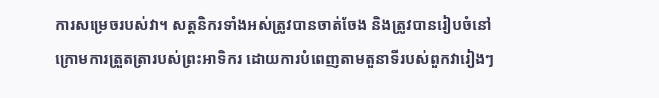ការសម្រេចរបស់វា។ សត្តនិករទាំងអស់ត្រូវបានចាត់ចែង និងត្រូវបានរៀបចំនៅក្រោមការត្រួតត្រារបស់ព្រះអាទិករ ដោយការបំពេញតាមតួនាទីរបស់ពួកវារៀងៗ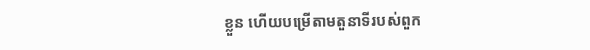ខ្លួន ហើយបម្រើតាមតួនាទីរបស់ពួក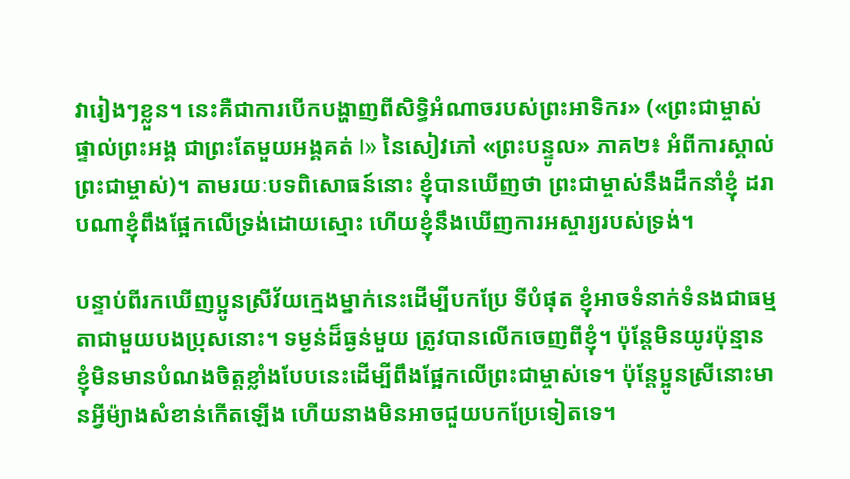វារៀងៗខ្លួន។ នេះគឺជាការបើកបង្ហាញពីសិទ្ធិអំណាចរបស់ព្រះអាទិករ» («ព្រះជាម្ចាស់ផ្ទាល់ព្រះអង្គ ជាព្រះតែមួយអង្គគត់ I» នៃសៀវភៅ «ព្រះបន្ទូល» ភាគ២៖ អំពីការស្គាល់ព្រះជាម្ចាស់)។ តាមរយៈបទពិសោធន៍នោះ ខ្ញុំបានឃើញថា ព្រះជាម្ចាស់នឹងដឹកនាំខ្ញុំ ដរាបណាខ្ញុំពឹងផ្អែកលើទ្រង់ដោយស្មោះ ហើយខ្ញុំនឹងឃើញការអស្ចារ្យរបស់ទ្រង់។

បន្ទាប់ពីរកឃើញប្អូនស្រីវ័យក្មេងម្នាក់នេះដើម្បីបកប្រែ ទីបំផុត ខ្ញុំអាចទំនាក់ទំនងជាធម្មតាជាមួយបងប្រុសនោះ។ ទម្ងន់ដ៏ធ្ងន់មួយ ត្រូវបានលើកចេញពីខ្ញុំ។ ប៉ុន្តែមិនយូរប៉ុន្មាន ខ្ញុំមិនមានបំណងចិត្តខ្លាំងបែបនេះដើម្បីពឹងផ្អែកលើព្រះជាម្ចាស់ទេ។ ប៉ុន្ដែប្អូនស្រីនោះមានអ្វីម៉្យាងសំខាន់កើតឡើង ហើយនាងមិនអាចជួយបកប្រែទៀតទេ។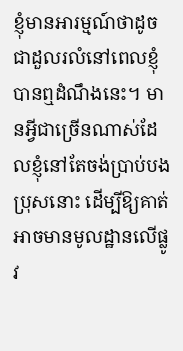ខ្ញុំមានអារម្មណ៍ថាដូចជាដួលរលំនៅពេលខ្ញុំបានឮដំណឹងនេះ។ មានអ្វីជាច្រើនណាស់ដែលខ្ញុំនៅតែចង់ប្រាប់បងប្រុសនោះ ដើម្បីឱ្យគាត់អាចមានមូលដ្ឋានលើផ្លូវ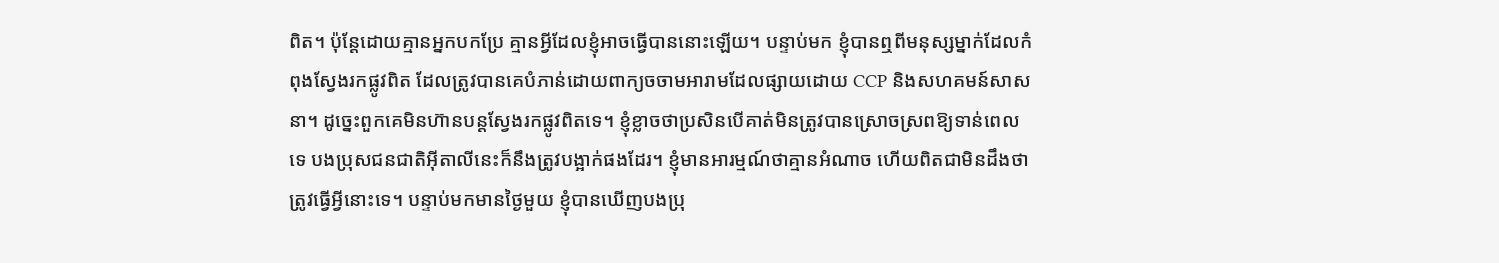ពិត។ ប៉ុន្តែដោយគ្មានអ្នកបកប្រែ គ្មានអ្វីដែលខ្ញុំអាចធ្វើបាននោះឡើយ។ បន្ទាប់មក ខ្ញុំបានឮពីមនុស្សម្នាក់ដែលកំពុងស្វែងរកផ្លូវពិត ដែលត្រូវបានគេបំភាន់ដោយពាក្យចចាមអារាមដែលផ្សាយដោយ CCP និងសហគមន៍សាសនា។ ដូច្នេះពួកគេមិនហ៊ានបន្តស្វែងរកផ្លូវពិតទេ។ ខ្ញុំខ្លាចថាប្រសិនបើគាត់មិនត្រូវបានស្រោចស្រពឱ្យទាន់ពេលទេ បងប្រុសជនជាតិអ៊ីតាលីនេះក៏នឹងត្រូវបង្អាក់ផងដែរ។ ខ្ញុំមានអារម្មណ៍ថាគ្មានអំណាច ហើយពិតជាមិនដឹងថាត្រូវធ្វើអ្វីនោះទេ។ បន្ទាប់មកមានថ្ងៃមួយ ខ្ញុំបានឃើញបងប្រុ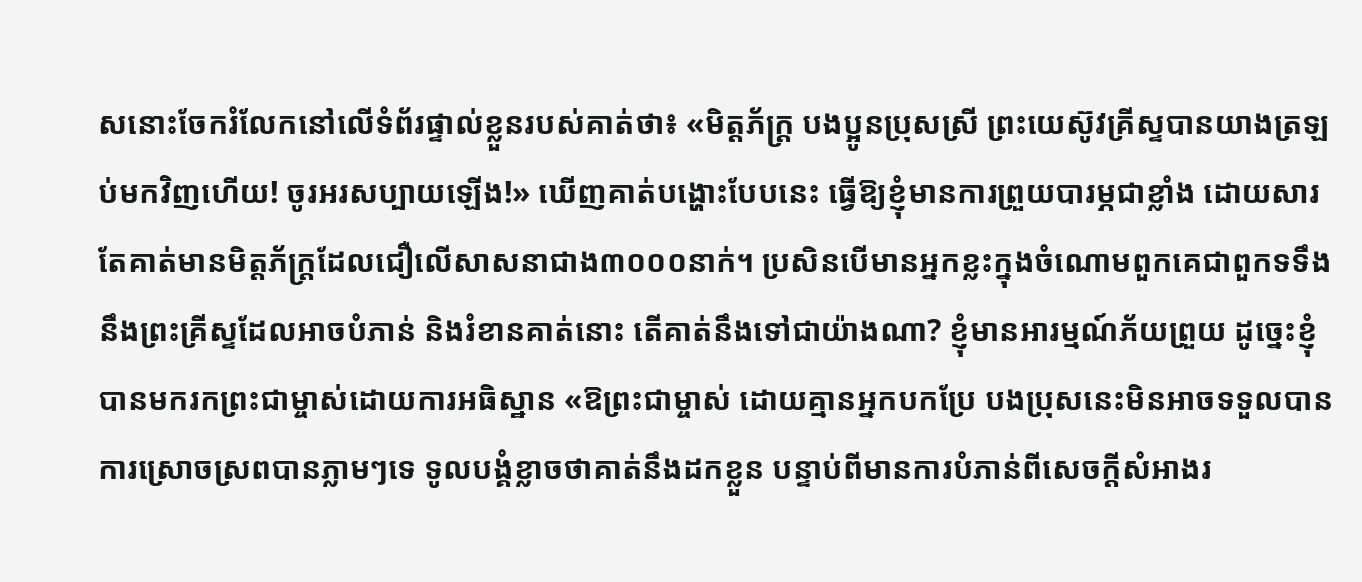សនោះចែករំលែកនៅលើទំព័រផ្ទាល់ខ្លួនរបស់គាត់ថា៖ «មិត្តភ័ក្រ្ដ បងប្អូនប្រុសស្រី ព្រះយេស៊ូវគ្រីស្ទបានយាងត្រឡប់មកវិញហើយ! ចូរអរសប្បាយឡើង!» ឃើញគាត់បង្ហោះបែបនេះ ធ្វើឱ្យខ្ញុំមានការព្រួយបារម្ភជាខ្លាំង ដោយសារតែគាត់មានមិត្តភ័ក្រ្ដដែលជឿលើសាសនាជាង៣០០០នាក់។ ប្រសិនបើមានអ្នកខ្លះក្នុងចំណោមពួកគេជាពួកទទឹងនឹងព្រះគ្រីស្ទដែលអាចបំភាន់ និងរំខានគាត់នោះ តើគាត់នឹងទៅជាយ៉ាងណា? ខ្ញុំមានអារម្មណ៍ភ័យព្រួយ ដូច្នេះខ្ញុំបានមករកព្រះជាម្ចាស់ដោយការអធិស្ឋាន «ឱព្រះជាម្ចាស់ ដោយគ្មានអ្នកបកប្រែ បងប្រុសនេះមិនអាចទទួលបានការស្រោចស្រពបានភ្លាមៗទេ ទូលបង្គំខ្លាចថាគាត់នឹងដកខ្លួន បន្ទាប់ពីមានការបំភាន់ពីសេចក្ដីសំអាងរ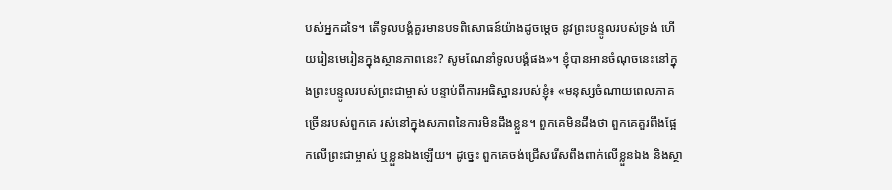បស់អ្នកដទៃ។ តើទូលបង្គំគួរមានបទពិសោធន៍យ៉ាងដូចម្តេច នូវព្រះបន្ទូលរបស់ទ្រង់ ហើយរៀនមេរៀនក្នុងស្ថានភាពនេះ? សូមណែនាំទូលបង្គំផង»។ ខ្ញុំបានអានចំណុចនេះនៅក្នុងព្រះបន្ទូលរបស់ព្រះជាម្ចាស់ បន្ទាប់ពីការអធិស្ឋានរបស់ខ្ញុំ៖ «មនុស្សចំណាយពេលភាគច្រើនរបស់ពួកគេ រស់នៅក្នុងសភាពនៃការមិនដឹងខ្លួន។ ពួកគេមិនដឹងថា ពួកគេគួរពឹងផ្អែកលើព្រះជាម្ចាស់ ឬខ្លួនឯងឡើយ។ ដូច្នេះ ពួកគេចង់ជ្រើសរើសពឹងពាក់លើខ្លួនឯង និងស្ថា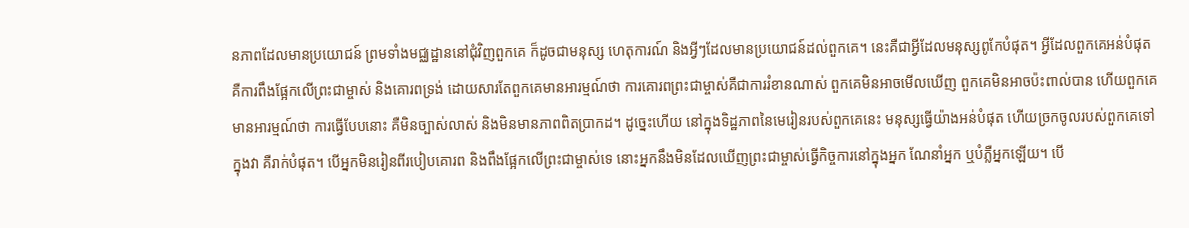នភាពដែលមានប្រយោជន៍ ព្រមទាំងមជ្ឈដ្ឋាននៅជុំវិញពួកគេ ក៏ដូចជាមនុស្ស ហេតុការណ៍ និងអ្វីៗដែលមានប្រយោជន៍ដល់ពួកគេ។ នេះគឺជាអ្វីដែលមនុស្សពូកែបំផុត។ អ្វីដែលពួកគេអន់បំផុត គឺការពឹងផ្អែកលើព្រះជាម្ចាស់ និងគោរពទ្រង់ ដោយសារតែពួកគេមានអារម្មណ៍ថា ការគោរពព្រះជាម្ចាស់គឺជាការរំខានណាស់ ពួកគេមិនអាចមើលឃើញ ពួកគេមិនអាចប៉ះពាល់បាន ហើយពួកគេមានអារម្មណ៍ថា ការធ្វើបែបនោះ គឺមិនច្បាស់លាស់ និងមិនមានភាពពិតប្រាកដ។ ដូច្នេះហើយ នៅក្នុងទិដ្ឋភាពនៃមេរៀនរបស់ពួកគេនេះ មនុស្សធ្វើយ៉ាងអន់បំផុត ហើយច្រកចូលរបស់ពួកគេទៅក្នុងវា គឺរាក់បំផុត។ បើអ្នកមិនរៀនពីរបៀបគោរព និងពឹងផ្អែកលើព្រះជាម្ចាស់ទេ នោះអ្នកនឹងមិនដែលឃើញព្រះជាម្ចាស់ធ្វើកិច្ចការនៅក្នុងអ្នក ណែនាំអ្នក ឬបំភ្លឺអ្នកឡើយ។ បើ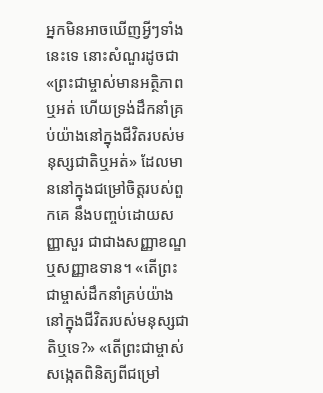អ្នកមិនអាចឃើញអ្វីៗទាំងនេះទេ នោះសំណួរដូចជា «ព្រះជាម្ចាស់មានអត្ថិភាពឬអត់ ហើយទ្រង់ដឹកនាំគ្រប់យ៉ាងនៅក្នុងជីវិតរបស់មនុស្សជាតិឬអត់» ដែលមាននៅក្នុងជម្រៅចិត្តរបស់ពួកគេ នឹងបញ្ចប់ដោយសញ្ញាសួរ ជាជាងសញ្ញាខណ្ឌ ឬសញ្ញាឧទាន។ «តើព្រះជាម្ចាស់ដឹកនាំគ្រប់យ៉ាងនៅក្នុងជីវិតរបស់មនុស្សជាតិឬទេ?» «តើព្រះជាម្ចាស់សង្កេតពិនិត្យពីជម្រៅ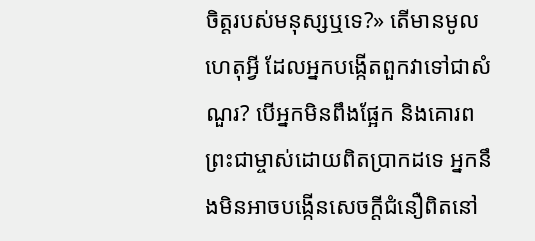ចិត្តរបស់មនុស្សឬទេ?» តើមានមូលហេតុអ្វី ដែលអ្នកបង្កើតពួកវាទៅជាសំណួរ? បើអ្នកមិនពឹងផ្អែក និងគោរពព្រះជាម្ចាស់ដោយពិតប្រាកដទេ អ្នកនឹងមិនអាចបង្កើនសេចក្ដីជំនឿពិតនៅ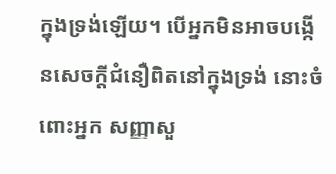ក្នុងទ្រង់ឡើយ។ បើអ្នកមិនអាចបង្កើនសេចក្ដីជំនឿពិតនៅក្នុងទ្រង់ នោះចំពោះអ្នក សញ្ញាសួ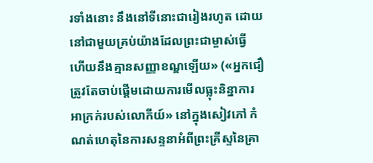រទាំងនោះ នឹងនៅទីនោះជារៀងរហូត ដោយនៅជាមួយគ្រប់យ៉ាងដែលព្រះជាម្ចាស់ធ្វើ ហើយនឹងគ្មានសញ្ញាខណ្ឌឡើយ» («អ្នកជឿត្រូវតែចាប់ផ្ដើមដោយការមើលធ្លុះនិន្នាការអាក្រក់របស់លោកីយ៍» នៅក្នុងសៀវភៅ កំណត់ហេតុនៃការសន្ទនាអំពីព្រះគ្រីស្ទនៃគ្រា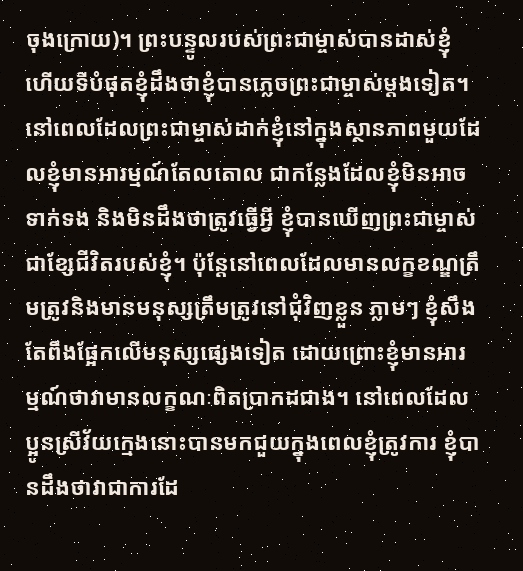ចុងក្រោយ)។ ព្រះបន្ទូលរបស់ព្រះជាម្ចាស់បានដាស់ខ្ញុំ ហើយទីបំផុតខ្ញុំដឹងថាខ្ញុំបានភ្លេចព្រះជាម្ចាស់ម្តងទៀត។ នៅពេលដែលព្រះជាម្ចាស់ដាក់ខ្ញុំនៅក្នុងស្ថានភាពមួយដែលខ្ញុំមានអារម្មណ៍តែលតោល ជាកន្លែងដែលខ្ញុំមិនអាចទាក់ទង និងមិនដឹងថាត្រូវធ្វើអ្វី ខ្ញុំបានឃើញព្រះជាម្ចាស់ជាខ្សែជីវិតរបស់ខ្ញុំ។ ប៉ុន្តែនៅពេលដែលមានលក្ខខណ្ឌត្រឹមត្រូវនិងមានមនុស្សត្រឹមត្រូវនៅជុំវិញខ្លួន ភ្លាមៗ ខ្ញុំសឹងតែពឹងផ្អែកលើមនុស្សផ្សេងទៀត ដោយព្រោះខ្ញុំមានអារម្មណ៍ថាវាមានលក្ខណៈពិតប្រាកដជាង។ នៅពេលដែលប្អូនស្រីវ័យក្មេងនោះបានមកជួយក្នុងពេលខ្ញុំត្រូវការ ខ្ញុំបានដឹងថាវាជាការដែ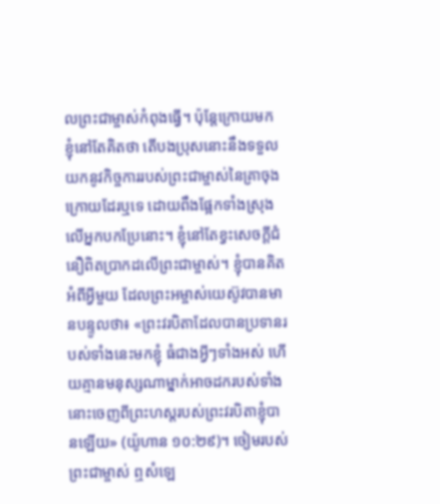លព្រះជាម្ចាស់កំពុងធ្វើ។ ប៉ុន្តែក្រោយមក ខ្ញុំនៅតែគិតថា តើបងប្រុសនោះនឹងទទួលយកនូវកិច្ចការរបស់ព្រះជាម្ចាស់នៃគ្រាចុងក្រោយដែរឬទេ ដោយពឹងផ្អែកទាំងស្រុងលើអ្នកបកប្រែនោះ។ ខ្ញុំនៅតែខ្វះសេចក្ដីជំនឿពិតប្រាកដលើព្រះជាម្ចាស់។ ខ្ញុំបានគិតអំពីអ្វីមួយ ដែលព្រះអម្ចាស់យេស៊ូវបានមានបន្ទូលថា៖ «ព្រះវរបិតាដែលបានប្រទានរបស់ទាំងនេះមកខ្ញុំ ធំជាងអ្វីៗទាំងអស់ ហើយគ្មានមនុស្សណាម្នាក់អាចដករបស់ទាំងនោះចេញពីព្រះហស្ដរបស់ព្រះវរបិតាខ្ញុំបានឡើយ» (យ៉ូហាន ១០:២៩)។ ចៀមរបស់ព្រះជាម្ចាស់ ឮសំឡេ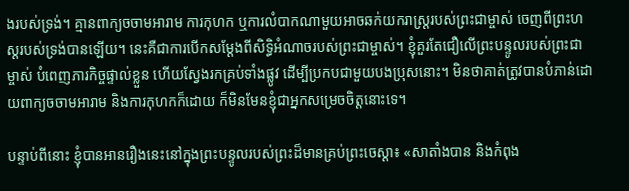ងរបស់ទ្រង់។ គ្មានពាក្យចចាមអារាម ការកុហក ឬការលំបាកណាមួយអាចឆក់យករាស្ដ្ររបស់ព្រះជាម្ចាស់ ចេញពីព្រះហស្តរបស់ទ្រង់បានឡើយ។ នេះគឺជាការបើកសម្ដែងពីសិទ្ធិអំណាចរបស់ព្រះជាម្ចាស់។ ខ្ញុំគួរតែជឿលើព្រះបន្ទូលរបស់ព្រះជាម្ចាស់ បំពេញភារកិច្ចផ្ទាល់ខ្លួន ហើយស្វែងរកគ្រប់ទាំងផ្លូវ ដើម្បីប្រកបជាមួយបងប្រុសនោះ។ មិនថាគាត់ត្រូវបានបំភាន់ដោយពាក្យចចាមអារាម និងការកុហកក៏ដោយ ក៏មិនមែនខ្ញុំជាអ្នកសម្រេចចិត្តនោះទេ។

បន្ទាប់ពីនោះ ខ្ញុំបានអានរឿងនេះនៅក្នុងព្រះបន្ទូលរបស់ព្រះដ៏មានគ្រប់ព្រះចេស្ដា៖ «សាតាំងបាន និងកំពុង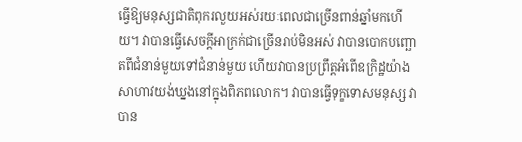ធ្វើឱ្យមនុស្សជាតិពុករលួយអស់រយៈពេលជាច្រើនពាន់ឆ្នាំមកហើយ។ វាបានធ្វើសេចក្តីអាក្រក់ជាច្រើនរាប់មិនអស់ វាបានបោកបញ្ឆោតពីជំនាន់មួយទៅជំនាន់មួយ ហើយវាបានប្រព្រឹត្តអំពើឧក្រិដ្ឋយ៉ាងសាហាវយង់ឃ្នងនៅក្នុងពិភពលោក។ វាបានធ្វើទុក្ខទោសមនុស្ស វាបាន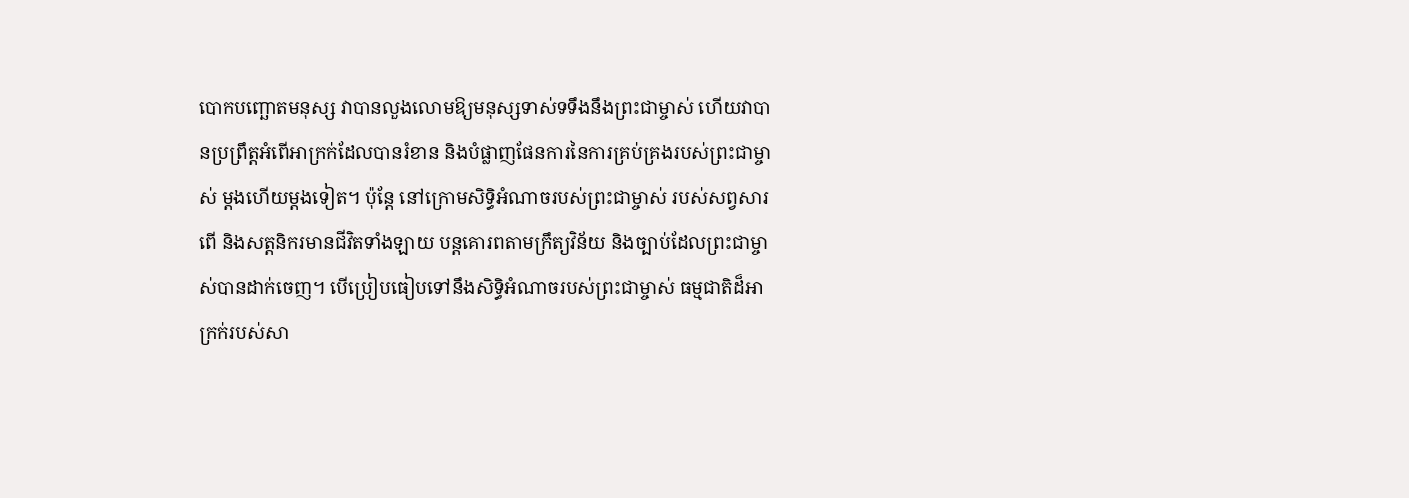បោកបញ្ឆោតមនុស្ស វាបានលួងលោមឱ្យមនុស្សទាស់ទទឹងនឹងព្រះជាម្ចាស់ ហើយវាបានប្រព្រឹត្តអំពើអាក្រក់ដែលបានរំខាន និងបំផ្លាញផែនការនៃការគ្រប់គ្រងរបស់ព្រះជាម្ចាស់ ម្តងហើយម្តងទៀត។ ប៉ុន្តែ នៅក្រោមសិទ្ធិអំណាចរបស់ព្រះជាម្ចាស់ របស់សព្វសារពើ និងសត្តនិករមានជីវិតទាំងឡាយ បន្តគោរពតាមក្រឹត្យវិន័យ និងច្បាប់ដែលព្រះជាម្ចាស់បានដាក់ចេញ។ បើប្រៀបធៀបទៅនឹងសិទ្ធិអំណាចរបស់ព្រះជាម្ចាស់ ធម្មជាតិដ៏អាក្រក់របស់សា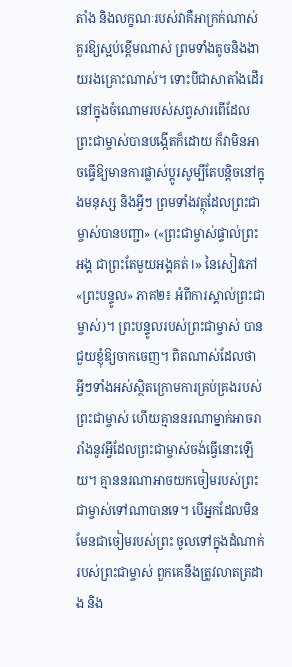តាំង និងលក្ខណៈរបស់វាគឺអាក្រក់ណាស់ គួរឱ្យស្អប់ខ្ពើមណាស់ ព្រមទាំងតូចនិងងាយរងគ្រោះណាស់។ ទោះបីជាសាតាំងដើរនៅក្នុងចំណោមរបស់សព្វសារពើដែលព្រះជាម្ចាស់បានបង្កើតក៏ដោយ ក៏វាមិនអាចធ្វើឱ្យមានការផ្លាស់ប្តូរសូម្បីតែបន្តិចនៅក្នុងមនុស្ស និងអ្វីៗ ព្រមទាំងវត្ថុដែលព្រះជាម្ចាស់បានបញ្ជា» («ព្រះជាម្ចាស់ផ្ទាល់ព្រះអង្គ ជាព្រះតែមួយអង្គគត់ I» នៃសៀវភៅ «ព្រះបន្ទូល» ភាគ២៖ អំពីការស្គាល់ព្រះជាម្ចាស់)។ ព្រះបន្ទូលរបស់ព្រះជាម្ចាស់ បានជួយខ្ញុំឱ្យចាកចេញ។ ពិតណាស់ដែលថា អ្វីៗទាំងអស់ស្ថិតក្រោមការគ្រប់គ្រងរបស់ព្រះជាម្ចាស់ ហើយគ្មាននរណាម្នាក់អាចរារាំងនូវអ្វីដែលព្រះជាម្ចាស់ចង់ធ្វើនោះឡើយ។ គ្មាននរណាអាចយកចៀមរបស់ព្រះជាម្ចាស់ទៅណាបានទេ។ បើអ្នកដែលមិនមែនជាចៀមរបស់ព្រះ ចូលទៅក្នុងដំណាក់របស់ព្រះជាម្ចាស់ ពួកគេនឹងត្រូវលាតត្រដាង និង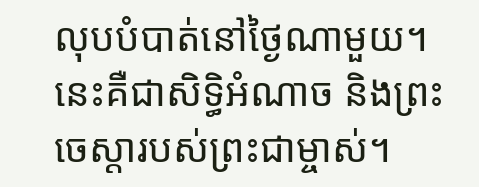លុបបំបាត់នៅថ្ងៃណាមួយ។ នេះគឺជាសិទ្ធិអំណាច និងព្រះចេស្ដារបស់ព្រះជាម្ចាស់។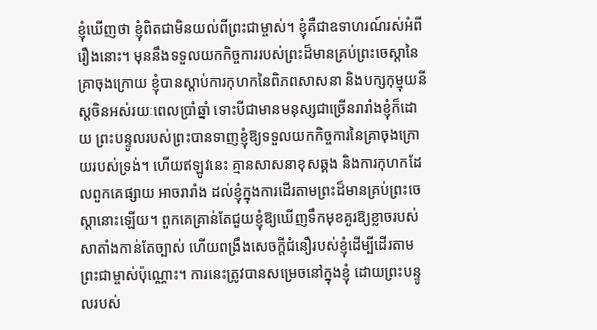ខ្ញុំឃើញថា ខ្ញុំពិតជាមិនយល់ពីព្រះជាម្ចាស់។ ខ្ញុំគឺជាឧទាហរណ៍រស់អំពីរឿងនោះ។ មុននឹងទទួលយកកិច្ចការរបស់ព្រះដ៏មានគ្រប់ព្រះចេស្ដានៃគ្រាចុងក្រោយ ខ្ញុំបានស្តាប់ការកុហកនៃពិភពសាសនា និងបក្សកុម្មុយនីស្ដចិនអស់រយៈពេលប្រាំឆ្នាំ ទោះបីជាមានមនុស្សជាច្រើនរារាំងខ្ញុំក៏ដោយ ព្រះបន្ទូលរបស់ព្រះបានទាញខ្ញុំឱ្យទទួលយកកិច្ចការនៃគ្រាចុងក្រោយរបស់ទ្រង់។ ហើយឥឡូវនេះ គ្មានសាសនាខុសឆ្គង និងការកុហកដែលពួកគេផ្សាយ អាចរារាំង ដល់ខ្ញុំក្នុងការដើរតាមព្រះដ៏មានគ្រប់ព្រះចេស្ដានោះឡើយ។ ពួកគេគ្រាន់តែជួយខ្ញុំឱ្យឃើញទឹកមុខគួរឱ្យខ្លាចរបស់សាតាំងកាន់តែច្បាស់ ហើយពង្រឹងសេចក្ដីជំនឿរបស់ខ្ញុំដើម្បីដើរតាមព្រះជាម្ចាស់ប៉ុណ្ណោះ។ ការនេះត្រូវបានសម្រេចនៅក្នុងខ្ញុំ ដោយព្រះបន្ទូលរបស់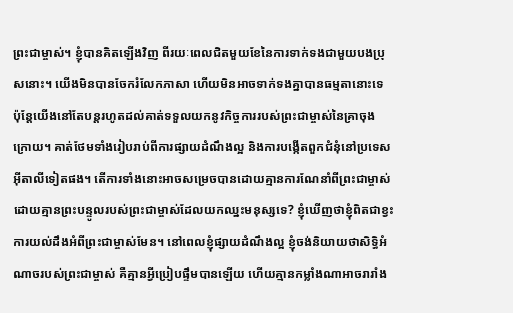ព្រះជាម្ចាស់។ ខ្ញុំបានគិតឡើងវិញ ពីរយៈពេលជិតមួយខែនៃការទាក់ទងជាមួយបងប្រុសនោះ។ យើងមិនបានចែករំលែកភាសា ហើយមិនអាចទាក់ទងគ្នាបានធម្មតានោះទេ ប៉ុន្តែយើងនៅតែបន្តរហូតដល់គាត់ទទួលយកនូវកិច្ចការរបស់ព្រះជាម្ចាស់នៃគ្រាចុងក្រោយ។ គាត់ថែមទាំងរៀបរាប់ពីការផ្សាយដំណឹងល្អ និងការបង្កើតពួកជំនុំនៅប្រទេសអ៊ីតាលីទៀតផង។ តើការទាំងនោះអាចសម្រេចបានដោយគ្មានការណែនាំពីព្រះជាម្ចាស់ ដោយគ្មានព្រះបន្ទូលរបស់ព្រះជាម្ចាស់ដែលយកឈ្នះមនុស្សទេ? ខ្ញុំឃើញថាខ្ញុំពិតជាខ្វះការយល់ដឹងអំពីព្រះជាម្ចាស់មែន។ នៅពេលខ្ញុំផ្សាយដំណឹងល្អ ខ្ញុំចង់និយាយថាសិទ្ធិអំណាចរបស់ព្រះជាម្ចាស់ គឺគ្មានអ្វីប្រៀបផ្ទឹមបានឡើយ ហើយគ្មានកម្លាំងណាអាចរារាំង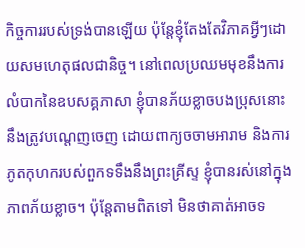កិច្ចការរបស់ទ្រង់បានឡើយ ប៉ុន្តែខ្ញុំតែងតែវិភាគអ្វីៗដោយសមហេតុផលជានិច្ច។ នៅពេលប្រឈមមុខនឹងការលំបាកនៃឧបសគ្គភាសា ខ្ញុំបានភ័យខ្លាចបងប្រុសនោះ នឹងត្រូវបណ្តេញចេញ ដោយពាក្យចចាមអារាម និងការភូតកុហករបស់ពួកទទឹងនឹងព្រះគ្រីស្ទ ខ្ញុំបានរស់នៅក្នុងភាពភ័យខ្លាច។ ប៉ុន្តែតាមពិតទៅ មិនថាគាត់អាចទ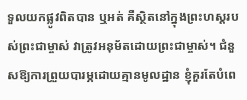ទួលយកផ្លូវពិតបាន ឬអត់ គឺស្ថិតនៅក្នុងព្រះហស្តរបស់ព្រះជាម្ចាស់ វាត្រូវអនុម័តដោយព្រះជាម្ចាស់។ ជំនួសឱ្យការព្រួយបារម្ភដោយគ្មានមូលដ្ឋាន ខ្ញុំគួរតែបំពេ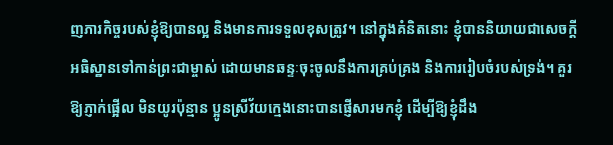ញភារកិច្ចរបស់ខ្ញុំឱ្យបានល្អ និងមានការទទួលខុសត្រូវ។ នៅក្នុងគំនិតនោះ ខ្ញុំបាននិយាយជាសេចក្ដីអធិស្ឋានទៅកាន់ព្រះជាម្ចាស់ ដោយមានឆន្ទៈចុះចូលនឹងការគ្រប់គ្រង និងការរៀបចំរបស់ទ្រង់។ គួរឱ្យភ្ញាក់ផ្អើល មិនយូរប៉ុន្មាន ប្អូនស្រីវ័យក្មេងនោះបានផ្ញើសារមកខ្ញុំ ដើម្បីឱ្យខ្ញុំដឹង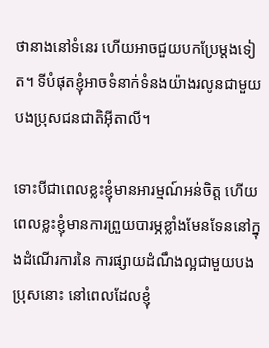ថានាងនៅទំនេរ ហើយអាចជួយបកប្រែម្តងទៀត។ ទីបំផុតខ្ញុំអាចទំនាក់ទំនងយ៉ាងរលូនជាមួយបងប្រុសជនជាតិអ៊ីតាលី។

ទោះបីជាពេលខ្លះខ្ញុំមានអារម្មណ៍អន់ចិត្ត ហើយពេលខ្លះខ្ញុំមានការព្រួយបារម្ភខ្លាំងមែនទែននៅក្នុងដំណើរការនៃ ការផ្សាយដំណឹងល្អជាមួយបងប្រុសនោះ នៅពេលដែលខ្ញុំ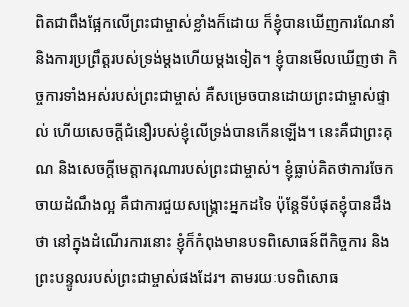ពិតជាពឹងផ្អែកលើព្រះជាម្ចាស់ខ្លាំងក៏ដោយ ក៏ខ្ញុំបានឃើញការណែនាំ និងការប្រព្រឹត្ដរបស់ទ្រង់ម្តងហើយម្តងទៀត។ ខ្ញុំបានមើលឃើញថា កិច្ចការទាំងអស់របស់ព្រះជាម្ចាស់ គឺសម្រេចបានដោយព្រះជាម្ចាស់ផ្ទាល់ ហើយសេចក្ដីជំនឿរបស់ខ្ញុំលើទ្រង់បានកើនឡើង។ នេះគឺជាព្រះគុណ និងសេចក្តីមេត្តាករុណារបស់ព្រះជាម្ចាស់។ ខ្ញុំធ្លាប់គិតថាការចែកចាយដំណឹងល្អ គឺជាការជួយសង្គ្រោះអ្នកដទៃ ប៉ុន្តែទីបំផុតខ្ញុំបានដឹងថា នៅក្នុងដំណើរការនោះ ខ្ញុំក៏កំពុងមានបទពិសោធន៍ពីកិច្ចការ និងព្រះបន្ទូលរបស់ព្រះជាម្ចាស់ផងដែរ។ តាមរយៈបទពិសោធ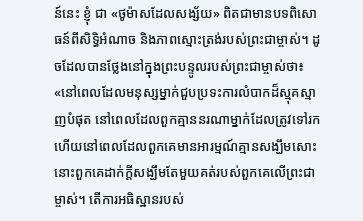ន៍នេះ ខ្ញុំ ជា «ថូម៉ាសដែលសង្ស័យ» ពិតជាមានបទពិសោធន៍ពីសិទ្ធិអំណាច និងភាពស្មោះត្រង់របស់ព្រះជាម្ចាស់។ ដូចដែលបានថ្លែងនៅក្នុងព្រះបន្ទូលរបស់ព្រះជាម្ចាស់ថា៖ «នៅពេលដែលមនុស្សម្នាក់ជួបប្រទះការលំបាកដ៏ស្មុគស្មាញបំផុត នៅពេលដែលពួកគ្មាននរណាម្នាក់ដែលត្រូវទៅរក ហើយនៅពេលដែលពួកគេមានអារម្មណ៍គ្មានសង្ឃឹមសោះ នោះពួកគេដាក់ក្ដីសង្ឃឹមតែមួយគត់របស់ពួកគេលើព្រះជាម្ចាស់។ តើការអធិស្ឋានរបស់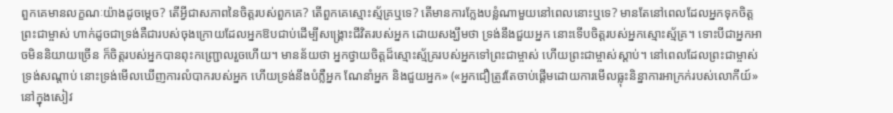ពួកគេមានលក្ខណៈយ៉ាងដូចម្ដេច? តើអ្វីជាសភាពនៃចិត្តរបស់ពួកគេ? តើពួកគេស្មោះស្ម័គ្រឬទេ? តើមានការក្លែងបន្លំណាមួយនៅពេលនោះឬទេ? មានតែនៅពេលដែលអ្នកទុកចិត្តព្រះជាម្ចាស់ ហាក់ដូចជាទ្រង់គឺជារបស់ចុងក្រោយដែលអ្នកឱបជាប់ដើម្បីសង្គ្រោះជីវិតរបស់អ្នក ដោយសង្ឃឹមថា ទ្រង់នឹងជួយអ្នក នោះទើបចិត្តរបស់អ្នកស្មោះស្ម័គ្រ។ ទោះបីជាអ្នកអាចមិននិយាយច្រើន ក៏ចិត្តរបស់អ្នកបានពុះកញ្ជ្រោលរួចហើយ។ មានន័យថា អ្នកថ្វាយចិត្តដ៏ស្មោះស្ម័គ្ររបស់អ្នកទៅព្រះជាម្ចាស់ ហើយព្រះជាម្ចាស់ស្ដាប់។ នៅពេលដែលព្រះជាម្ចាស់ទ្រង់សណ្ដាប់ នោះទ្រង់មើលឃើញការលំបាករបស់អ្នក ហើយទ្រង់នឹងបំភ្លឺអ្នក ណែនាំអ្នក និងជួយអ្នក» («អ្នកជឿត្រូវតែចាប់ផ្ដើមដោយការមើលធ្លុះនិន្នាការអាក្រក់របស់លោកីយ៍» នៅក្នុងសៀវ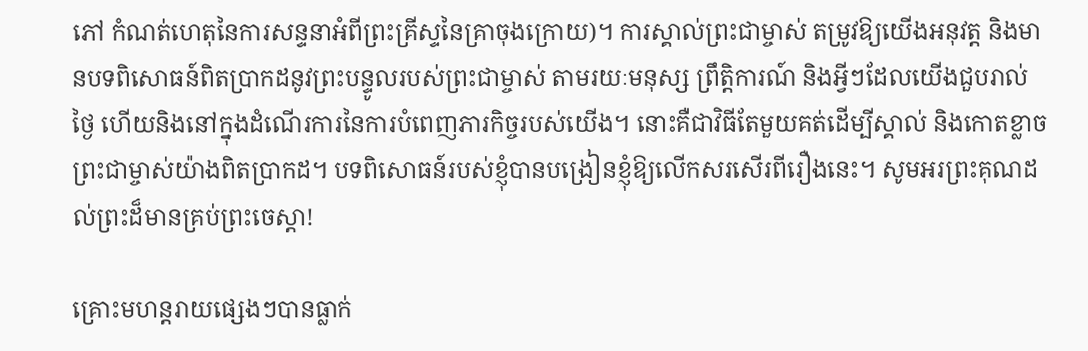ភៅ កំណត់ហេតុនៃការសន្ទនាអំពីព្រះគ្រីស្ទនៃគ្រាចុងក្រោយ)។ ការស្គាល់ព្រះជាម្ចាស់ តម្រូវឱ្យយើងអនុវត្ត និងមានបទពិសោធន៍ពិតប្រាកដនូវព្រះបន្ទូលរបស់ព្រះជាម្ចាស់ តាមរយៈមនុស្ស ព្រឹត្តិការណ៍ និងអ្វីៗដែលយើងជួបរាល់ថ្ងៃ ហើយនិងនៅក្នុងដំណើរការនៃការបំពេញភារកិច្ចរបស់យើង។ នោះគឺជាវិធីតែមួយគត់ដើម្បីស្គាល់ និងកោតខ្លាចព្រះជាម្ចាស់យ៉ាងពិតប្រាកដ។ បទពិសោធន៍របស់ខ្ញុំបានបង្រៀនខ្ញុំឱ្យលើកសរសើរពីរឿងនេះ។ សូមអរព្រះគុណដល់ព្រះដ៏មានគ្រប់ព្រះចេស្ដា!

គ្រោះមហន្តរាយផ្សេងៗបានធ្លាក់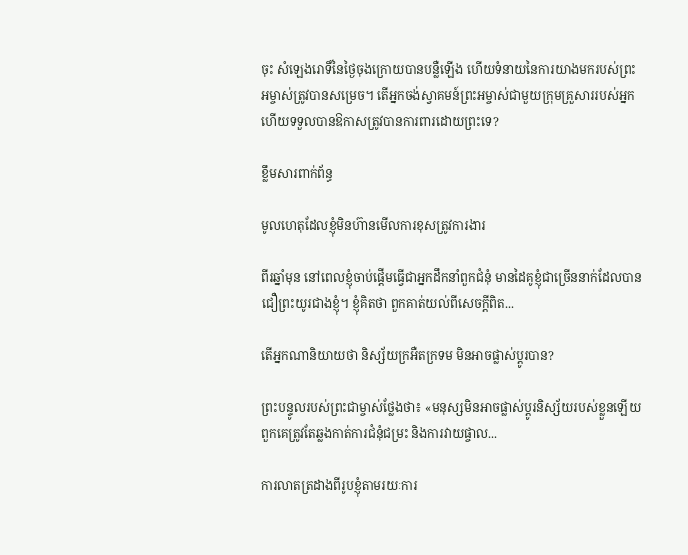ចុះ សំឡេងរោទិ៍នៃថ្ងៃចុងក្រោយបានបន្លឺឡើង ហើយទំនាយនៃការយាងមករបស់ព្រះអម្ចាស់ត្រូវបានសម្រេច។ តើអ្នកចង់ស្វាគមន៍ព្រះអម្ចាស់ជាមួយក្រុមគ្រួសាររបស់អ្នក ហើយទទួលបានឱកាសត្រូវបានការពារដោយព្រះទេ?

ខ្លឹមសារពាក់ព័ន្ធ

មូលហេតុដែលខ្ញុំមិនហ៊ានមើលការខុសត្រូវការងារ

ពីរឆ្នាំមុន នៅពេលខ្ញុំចាប់ផ្ដើមធ្វើជាអ្នកដឹកនាំពួកជំនុំ មានដៃគូខ្ញុំជាច្រើននាក់ដែលបានជឿព្រះយូរជាងខ្ញុំ។ ខ្ញុំគិតថា ពួកគាត់យល់ពីសេចក្ដីពិត...

តើអ្នកណានិយាយថា និស្ស័យក្រអឺតក្រទម មិនអាចផ្លាស់ប្តូរបាន?

ព្រះបន្ទូលរបស់ព្រះជាម្ចាស់ថ្លែងថា៖ «មនុស្សមិនអាចផ្លាស់ប្ដូរនិស្ស័យរបស់ខ្លួនឡើយ ពួកគេត្រូវតែឆ្លងកាត់ការជំនុំជម្រះ និងការវាយផ្ចាល...

ការលាតត្រដាងពីរូបខ្ញុំតាមរយៈការ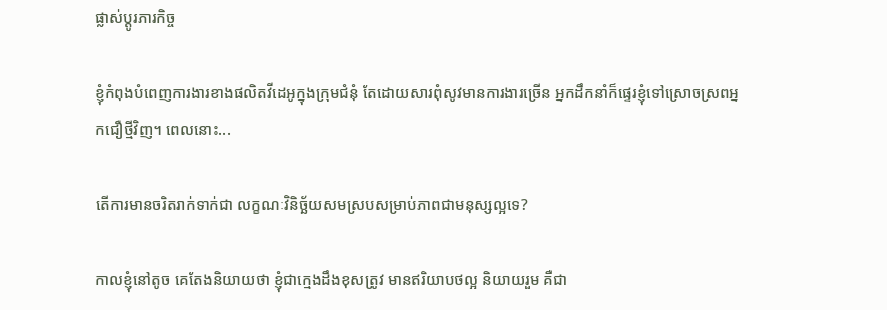ផ្លាស់ប្ដូរភារកិច្ច

ខ្ញុំកំពុងបំពេញការងារខាងផលិតវីដេអូក្នុងក្រុមជំនុំ តែដោយសារពុំសូវមានការងារច្រើន អ្នកដឹកនាំក៏ផ្ទេរខ្ញុំទៅស្រោចស្រពអ្នកជឿថ្មីវិញ។ ពេលនោះ...

តើការមានចរិតរាក់ទាក់ជា លក្ខណៈវិនិច្ឆ័យសមស្របសម្រាប់ភាពជាមនុស្សល្អទេ?

កាលខ្ញុំនៅតូច គេតែងនិយាយថា ខ្ញុំជាក្មេងដឹងខុសត្រូវ មានឥរិយាបថល្អ និយាយរួម គឺជា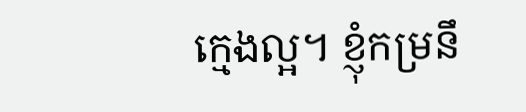ក្មេងល្អ។ ខ្ញុំកម្រនឹ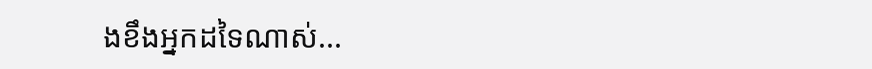ងខឹងអ្នកដទៃណាស់...